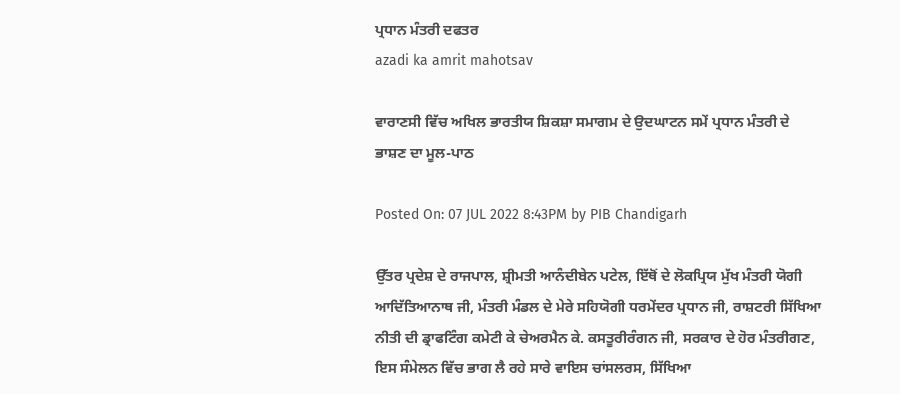ਪ੍ਰਧਾਨ ਮੰਤਰੀ ਦਫਤਰ
azadi ka amrit mahotsav

ਵਾਰਾਣਸੀ ਵਿੱਚ ਅਖਿਲ ਭਾਰਤੀਯ ਸ਼ਿਕਸ਼ਾ ਸਮਾਗਮ ਦੇ ਉਦਘਾਟਨ ਸਮੇਂ ਪ੍ਰਧਾਨ ਮੰਤਰੀ ਦੇ ਭਾਸ਼ਣ ਦਾ ਮੂਲ-ਪਾਠ

Posted On: 07 JUL 2022 8:43PM by PIB Chandigarh

ਉੱਤਰ ਪ੍ਰਦੇਸ਼ ਦੇ ਰਾਜਪਾਲ, ਸ਼੍ਰੀਮਤੀ ਆਨੰਦੀਬੇਨ ਪਟੇਲ, ਇੱਥੋਂ ਦੇ ਲੋਕਪ੍ਰਿਯ ਮੁੱਖ ਮੰਤਰੀ ਯੋਗੀ ਆਦਿੱਤਿਆਨਾਥ ਜੀ, ਮੰਤਰੀ ਮੰਡਲ ਦੇ ਮੇਰੇ ਸਹਿਯੋਗੀ ਧਰਮੇਂਦਰ ਪ੍ਰਧਾਨ ਜੀ, ਰਾਸ਼ਟਰੀ ਸਿੱਖਿਆ ਨੀਤੀ ਦੀ ਡ੍ਰਾਫਟਿੰਗ ਕਮੇਟੀ ਕੇ ਚੇਅਰਮੈਨ ਕੇ. ਕਸਤੂਰੀਰੰਗਨ ਜੀ, ਸਰਕਾਰ ਦੇ ਹੋਰ ਮੰਤਰੀਗਣ, ਇਸ ਸੰਮੇਲਨ ਵਿੱਚ ਭਾਗ ਲੈ ਰਹੇ ਸਾਰੇ ਵਾਇਸ ਚਾਂਸਲਰਸ, ਸਿੱਖਿਆ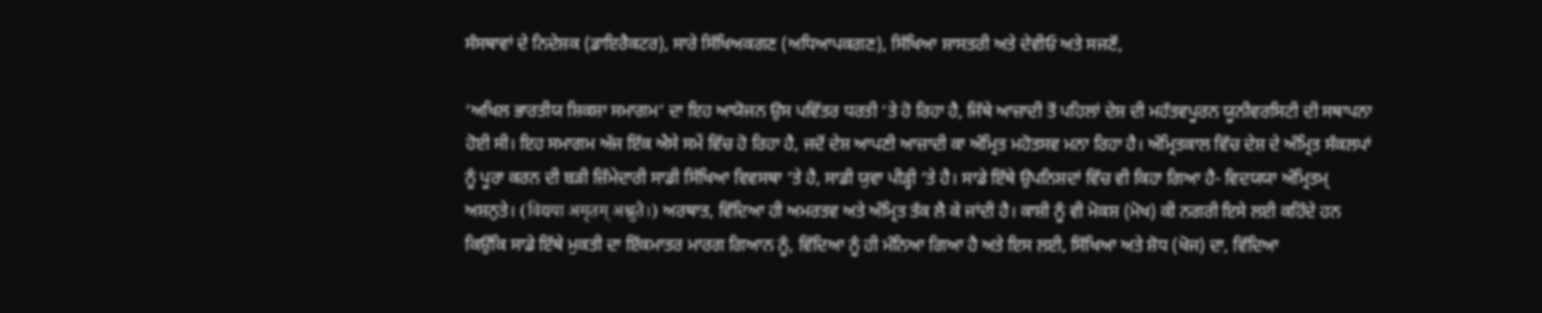ਸੰਸਥਾਵਾਂ ਦੇ ਨਿਦੇਸ਼ਕ (ਡਾਇਰੈਕਟਰ), ਸਾਰੇ ਸਿੱਖਿਅਕਗਣ (ਅਧਿਆਪਕਗਣ), ਸਿੱਖਿਆ ਸ਼ਾਸਤਰੀ ਅਤੇ ਦੇਵੀਓ ਅਤੇ ਸਜਣੋਂ,

‘ਅਖਿਲ ਭਾਰਤੀਯ ਸ਼ਿਕਸ਼ਾ ਸਮਾਗਮ’ ਦਾ ਇਹ ਆਯੋਜਨ ਉਸ ਪਵਿੱਤਰ ਧਰਤੀ ‘ਤੇ ਹੋ ਰਿਹਾ ਹੈ, ਜਿੱਥੇ ਆਜ਼ਾਦੀ ਤੋਂ ਪਹਿਲਾਂ ਦੇਸ਼ ਦੀ ਮਹੱਤਵਪੂਰਨ ਯੂਨੀਵਰਸਿਟੀ ਦੀ ਸਥਾਪਨਾ ਹੋਈ ਸੀ। ਇਹ ਸਮਾਗਮ ਅੱਜ ਇੱਕ ਐਸੇ ਸਮੇਂ ਵਿੱਚ ਹੋ ਰਿਹਾ ਹੈ, ਜਦੋਂ ਦੇਸ਼ ਆਪਣੀ ਆਜ਼ਾਦੀ ਕਾ ਅੰਮ੍ਰਿਤ ਮਹੋਤਸਵ ਮਨਾ ਰਿਹਾ ਹੈ। ਅੰਮ੍ਰਿਤਕਾਲ ਵਿੱਚ ਦੇਸ਼ ਦੇ ਅੰਮ੍ਰਿਤ ਸੰਕਲਪਾਂ ਨੂੰ ਪੂਰਾ ਕਰਨ ਦੀ ਬੜੀ ਜ਼ਿੰਮੇਦਾਰੀ ਸਾਡੀ ਸਿੱਖਿਆ ਵਿਵਸਥਾ ’ਤੇ ਹੈ, ਸਾਡੀ ਯੁਵਾ ਪੀੜ੍ਹੀ ’ਤੇ ਹੈ। ਸਾਡੇ ਇੱਥੇ ਉਪਨਿਸ਼ਦਾਂ ਵਿੱਚ ਵੀ ਕਿਹਾ ਗਿਆ ਹੈ- ਵਿਦਯਯਾ ਅੰਮ੍ਰਿਤਮ੍ ਅਸ਼ਨੁਤੇ। (विद्यया अमृतम् अश्नुते।) ਅਰਥਾਤ, ਵਿੱਦਿਆ ਹੀ ਅਮਰਤਵ ਅਤੇ ਅੰਮ੍ਰਿਤ ਤੱਕ ਲੈ ਕੇ ਜਾਂਦੀ ਹੈ। ਕਾਸ਼ੀ ਨੂੰ ਵੀ ਮੋਕਸ਼ (ਮੋਖ) ਕੀ ਨਗਰੀ ਇਸੇ ਲਈ ਕਹਿੰਦੇ ਹਨ ਕਿਉਂਕਿ ਸਾਡੇ ਇੱਥੇ ਮੁਕਤੀ ਦਾ ਇੱਕਮਾਤਰ ਮਾਰਗ ਗਿਆਨ ਨੂੰ, ਵਿੱਦਿਆ ਨੂੰ ਹੀ ਮੰਨਿਆ ਗਿਆ ਹੈ ਅਤੇ ਇਸ ਲਈ, ਸਿੱਖਿਆ ਅਤੇ ਸ਼ੋਧ (ਖੋਜ) ਦਾ, ਵਿੱਦਿਆ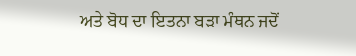ਅਤੇ ਬੋਧ ਦਾ ਇਤਨਾ ਬੜਾ ਮੰਥਨ ਜਦੋਂ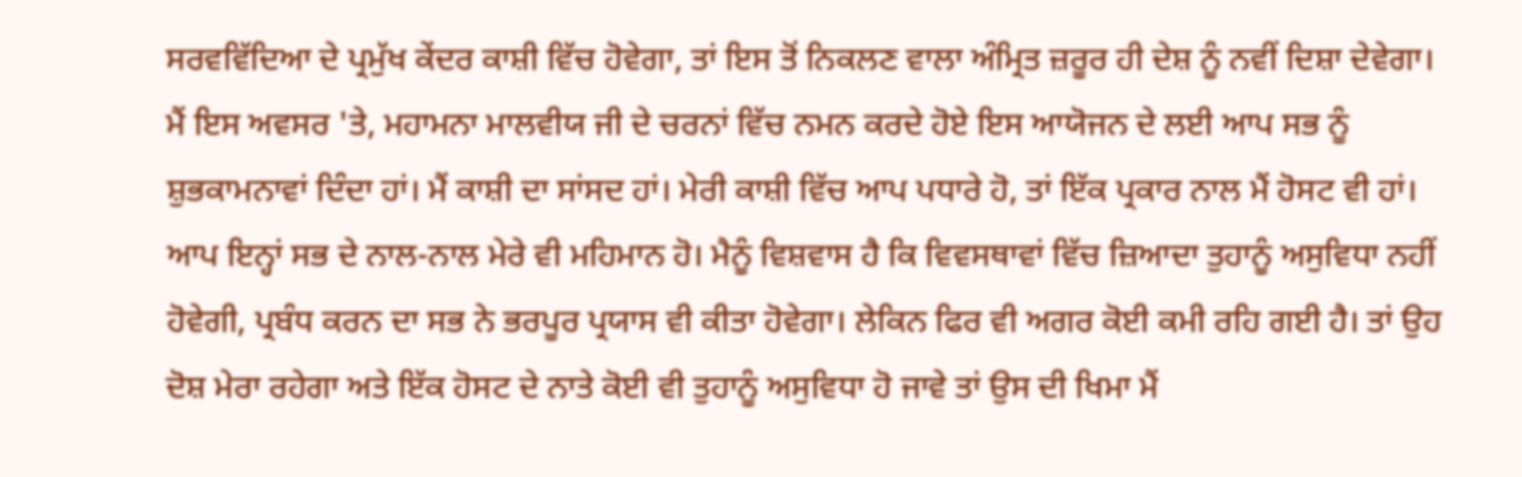ਸਰਵਵਿੱਦਿਆ ਦੇ ਪ੍ਰਮੁੱਖ ਕੇਂਦਰ ਕਾਸ਼ੀ ਵਿੱਚ ਹੋਵੇਗਾ, ਤਾਂ ਇਸ ਤੋਂ ਨਿਕਲਣ ਵਾਲਾ ਅੰਮ੍ਰਿਤ ਜ਼ਰੂਰ ਹੀ ਦੇਸ਼ ਨੂੰ ਨਵੀਂ ਦਿਸ਼ਾ ਦੇਵੇਗਾ। ਮੈਂ ਇਸ ਅਵਸਰ 'ਤੇ, ਮਹਾਮਨਾ ਮਾਲਵੀਯ ਜੀ ਦੇ ਚਰਨਾਂ ਵਿੱਚ ਨਮਨ ਕਰਦੇ ਹੋਏ ਇਸ ਆਯੋਜਨ ਦੇ ਲਈ ਆਪ ਸਭ ਨੂੰ ਸ਼ੁਭਕਾਮਨਾਵਾਂ ਦਿੰਦਾ ਹਾਂ। ਮੈਂ ਕਾਸ਼ੀ ਦਾ ਸਾਂਸਦ ਹਾਂ। ਮੇਰੀ ਕਾਸ਼ੀ ਵਿੱਚ ਆਪ ਪਧਾਰੇ ਹੋ, ਤਾਂ ਇੱਕ ਪ੍ਰਕਾਰ ਨਾਲ ਮੈਂ ਹੋਸਟ ਵੀ ਹਾਂ। ਆਪ ਇਨ੍ਹਾਂ ਸਭ ਦੇ ਨਾਲ-ਨਾਲ ਮੇਰੇ ਵੀ ਮਹਿਮਾਨ ਹੋ। ਮੈਨੂੰ ਵਿਸ਼ਵਾਸ ਹੈ ਕਿ ਵਿਵਸਥਾਵਾਂ ਵਿੱਚ ਜ਼ਿਆਦਾ ਤੁਹਾਨੂੰ ਅਸੁਵਿਧਾ ਨਹੀਂ ਹੋਵੇਗੀ, ਪ੍ਰਬੰਧ ਕਰਨ ਦਾ ਸਭ ਨੇ ਭਰਪੂਰ ਪ੍ਰਯਾਸ ਵੀ ਕੀਤਾ ਹੋਵੇਗਾ। ਲੇਕਿਨ ਫਿਰ ਵੀ ਅਗਰ ਕੋਈ ਕਮੀ ਰਹਿ ਗਈ ਹੈ। ਤਾਂ ਉਹ ਦੋਸ਼ ਮੇਰਾ ਰਹੇਗਾ ਅਤੇ ਇੱਕ ਹੋਸਟ ਦੇ ਨਾਤੇ ਕੋਈ ਵੀ ਤੁਹਾਨੂੰ ਅਸੁਵਿਧਾ ਹੋ ਜਾਵੇ ਤਾਂ ਉਸ ਦੀ ਖਿਮਾ ਮੈਂ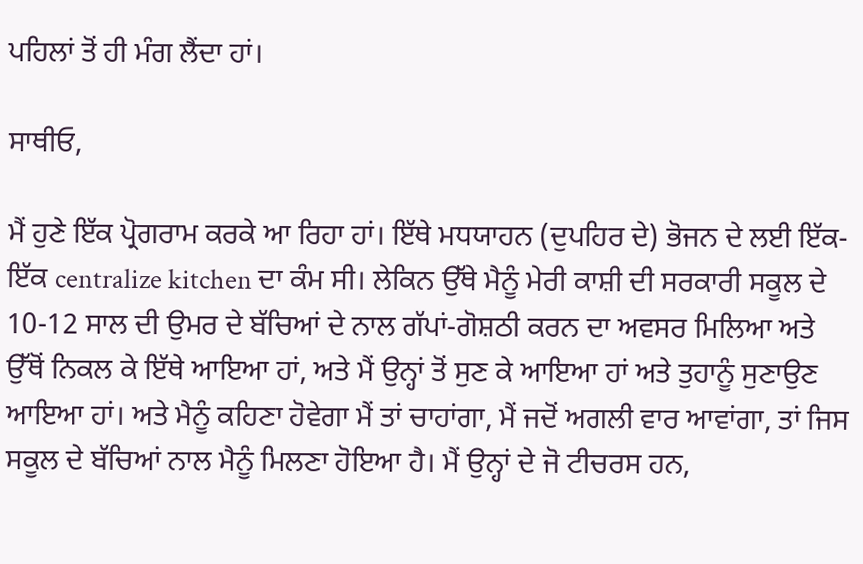ਪਹਿਲਾਂ ਤੋਂ ਹੀ ਮੰਗ ਲੈਂਦਾ ਹਾਂ।

ਸਾਥੀਓ,

ਮੈਂ ਹੁਣੇ ਇੱਕ ਪ੍ਰੋਗਰਾਮ ਕਰਕੇ ਆ ਰਿਹਾ ਹਾਂ। ਇੱਥੇ ਮਧਯਾਹਨ (ਦੁਪਹਿਰ ਦੇ) ਭੋਜਨ ਦੇ ਲਈ ਇੱਕ-ਇੱਕ centralize kitchen ਦਾ ਕੰਮ ਸੀ। ਲੇਕਿਨ ਉੱਥੇ ਮੈਨੂੰ ਮੇਰੀ ਕਾਸ਼ੀ ਦੀ ਸਰਕਾਰੀ ਸਕੂਲ ਦੇ 10-12 ਸਾਲ ਦੀ ਉਮਰ ਦੇ ਬੱਚਿਆਂ ਦੇ ਨਾਲ ਗੱਪਾਂ-ਗੋਸ਼ਠੀ ਕਰਨ ਦਾ ਅਵਸਰ ਮਿਲਿਆ ਅਤੇ ਉੱਥੋਂ ਨਿਕਲ ਕੇ ਇੱਥੇ ਆਇਆ ਹਾਂ, ਅਤੇ ਮੈਂ ਉਨ੍ਹਾਂ ਤੋਂ ਸੁਣ ਕੇ ਆਇਆ ਹਾਂ ਅਤੇ ਤੁਹਾਨੂੰ ਸੁਣਾਉਣ ਆਇਆ ਹਾਂ। ਅਤੇ ਮੈਨੂੰ ਕਹਿਣਾ ਹੋਵੇਗਾ ਮੈਂ ਤਾਂ ਚਾਹਾਂਗਾ, ਮੈਂ ਜਦੋਂ ਅਗਲੀ ਵਾਰ ਆਵਾਂਗਾ, ਤਾਂ ਜਿਸ ਸਕੂਲ ਦੇ ਬੱਚਿਆਂ ਨਾਲ ਮੈਨੂੰ ਮਿਲਣਾ ਹੋਇਆ ਹੈ। ਮੈਂ ਉਨ੍ਹਾਂ ਦੇ ਜੋ ਟੀਚਰਸ ਹਨ,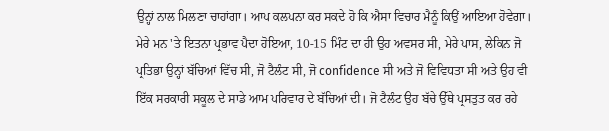ਉਨ੍ਹਾਂ ਨਾਲ ਮਿਲਣਾ ਚਾਹਾਂਗਾ। ਆਪ ਕਲਪਨਾ ਕਰ ਸਕਦੇ ਹੋ ਕਿ ਐਸਾ ਵਿਚਾਰ ਮੈਨੂੰ ਕਿਉਂ ਆਇਆ ਹੋਵੇਗਾ। ਮੇਰੇ ਮਨ 'ਤੇ ਇਤਨਾ ਪ੍ਰਭਾਵ ਪੈਦਾ ਹੋਇਆ, 10-15 ਮਿੰਟ ਦਾ ਹੀ ਉਹ ਅਵਸਰ ਸੀ, ਮੇਰੇ ਪਾਸ, ਲੇਕਿਨ ਜੋ ਪ੍ਰਤਿਭਾ ਉਨ੍ਹਾਂ ਬੱਚਿਆਂ ਵਿੱਚ ਸੀ, ਜੋ ਟੈਲੰਟ ਸੀ, ਜੋ confidence ਸੀ ਅਤੇ ਜੋ ਵਿਵਿਧਤਾ ਸੀ ਅਤੇ ਉਹ ਵੀ ਇੱਕ ਸਰਕਾਰੀ ਸਕੂਲ ਦੇ ਸਾਡੇ ਆਮ ਪਰਿਵਾਰ ਦੇ ਬੱਚਿਆਂ ਦੀ। ਜੋ ਟੈਲੰਟ ਉਹ ਬੱਚੇ ਉੱਥੇ ਪ੍ਰਸਤੁਤ ਕਰ ਰਹੇ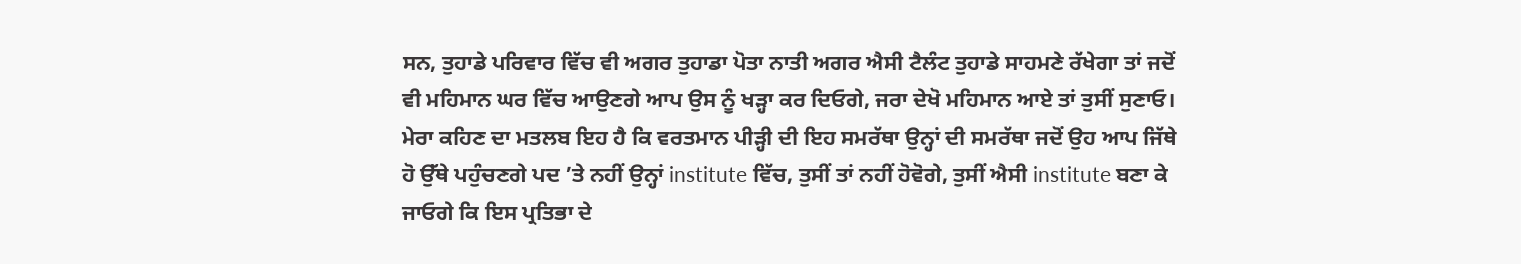ਸਨ, ਤੁਹਾਡੇ ਪਰਿਵਾਰ ਵਿੱਚ ਵੀ ਅਗਰ ਤੁਹਾਡਾ ਪੋਤਾ ਨਾਤੀ ਅਗਰ ਐਸੀ ਟੈਲੰਟ ਤੁਹਾਡੇ ਸਾਹਮਣੇ ਰੱਖੇਗਾ ਤਾਂ ਜਦੋਂ ਵੀ ਮਹਿਮਾਨ ਘਰ ਵਿੱਚ ਆਉਣਗੇ ਆਪ ਉਸ ਨੂੰ ਖੜ੍ਹਾ ਕਰ ਦਿਓਗੇ, ਜਰਾ ਦੇਖੋ ਮਹਿਮਾਨ ਆਏ ਤਾਂ ਤੁਸੀਂ ਸੁਣਾਓ। ਮੇਰਾ ਕਹਿਣ ਦਾ ਮਤਲਬ ਇਹ ਹੈ ਕਿ ਵਰਤਮਾਨ ਪੀੜ੍ਹੀ ਦੀ ਇਹ ਸਮਰੱਥਾ ਉਨ੍ਹਾਂ ਦੀ ਸਮਰੱਥਾ ਜਦੋਂ ਉਹ ਆਪ ਜਿੱਥੇ ਹੋ ਉੱਥੇ ਪਹੁੰਚਣਗੇ ਪਦ ’ਤੇ ਨਹੀਂ ਉਨ੍ਹਾਂ institute ਵਿੱਚ, ਤੁਸੀਂ ਤਾਂ ਨਹੀਂ ਹੋਵੋਗੇ, ਤੁਸੀਂ ਐਸੀ institute ਬਣਾ ਕੇ ਜਾਓਗੇ ਕਿ ਇਸ ਪ੍ਰਤਿਭਾ ਦੇ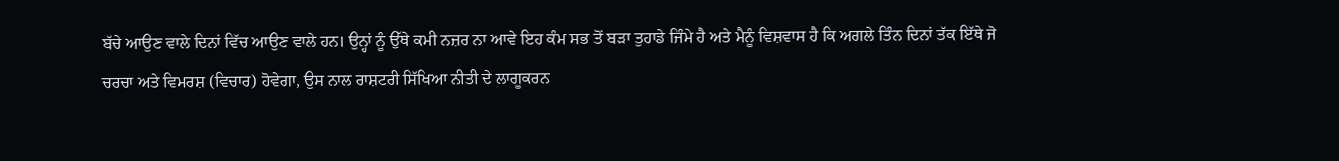ਬੱਚੇ ਆਉਣ ਵਾਲੇ ਦਿਨਾਂ ਵਿੱਚ ਆਉਣ ਵਾਲੇ ਹਨ। ਉਨ੍ਹਾਂ ਨੂੰ ਉੱਥੇ ਕਮੀ ਨਜ਼ਰ ਨਾ ਆਵੇ ਇਹ ਕੰਮ ਸਭ ਤੋਂ ਬੜਾ ਤੁਹਾਡੇ ਜਿੰਮੇ ਹੈ ਅਤੇ ਮੈਨੂੰ ਵਿਸ਼ਵਾਸ ਹੈ ਕਿ ਅਗਲੇ ਤਿੰਨ ਦਿਨਾਂ ਤੱਕ ਇੱਥੇ ਜੋ ਚਰਚਾ ਅਤੇ ਵਿਮਰਸ਼ (ਵਿਚਾਰ) ਹੋਵੇਗਾ, ਉਸ ਨਾਲ ਰਾਸ਼ਟਰੀ ਸਿੱਖਿਆ ਨੀਤੀ ਦੇ ਲਾਗੂਕਰਨ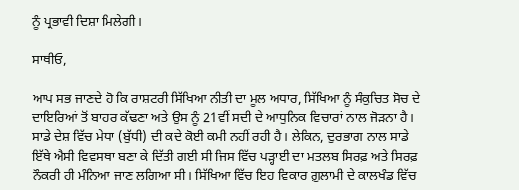ਨੂੰ ਪ੍ਰਭਾਵੀ ਦਿਸ਼ਾ ਮਿਲੇਗੀ।

ਸਾਥੀਓ,

ਆਪ ਸਭ ਜਾਣਦੇ ਹੋ ਕਿ ਰਾਸ਼ਟਰੀ ਸਿੱਖਿਆ ਨੀਤੀ ਦਾ ਮੂਲ ਅਧਾਰ, ਸਿੱਖਿਆ ਨੂੰ ਸੰਕੁਚਿਤ ਸੋਚ ਦੇ ਦਾਇਰਿਆਂ ਤੋਂ ਬਾਹਰ ਕੱਢਣਾ ਅਤੇ ਉਸ ਨੂੰ 21ਵੀਂ ਸਦੀ ਦੇ ਆਧੁਨਿਕ ਵਿਚਾਰਾਂ ਨਾਲ ਜੋੜਨਾ ਹੈ। ਸਾਡੇ ਦੇਸ਼ ਵਿੱਚ ਮੇਧਾ (ਬੁੱਧੀ) ਦੀ ਕਦੇ ਕੋਈ ਕਮੀ ਨਹੀਂ ਰਹੀ ਹੈ। ਲੇਕਿਨ, ਦੁਰਭਾਗ ਨਾਲ ਸਾਡੇ ਇੱਥੇ ਐਸੀ ਵਿਵਸਥਾ ਬਣਾ ਕੇ ਦਿੱਤੀ ਗਈ ਸੀ ਜਿਸ ਵਿੱਚ ਪੜ੍ਹਾਈ ਦਾ ਮਤਲਬ ਸਿਰਫ਼ ਅਤੇ ਸਿਰਫ਼ ਨੌਕਰੀ ਹੀ ਮੰਨਿਆ ਜਾਣ ਲਗਿਆ ਸੀ। ਸਿੱਖਿਆ ਵਿੱਚ ਇਹ ਵਿਕਾਰ ਗ਼ੁਲਾਮੀ ਦੇ ਕਾਲਖੰਡ ਵਿੱਚ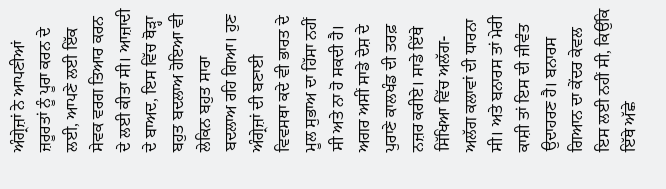ਅੰਗ੍ਰੇਜ਼ਾਂ ਨੇ ਆਪਣੀਆਂ ਜ਼ਰੂਰਤਾਂ ਨੂੰ ਪੂਰਾ ਕਰਨ ਦੇ ਲਈ, ਆਪਣੇ ਲਈ ਇੱਕ ਸੇਵਕ ਵਰਗ ਤਿਆਰ ਕਰਨ ਦੇ ਲਈ ਕੀਤਾ ਸੀ। ਆਜ਼ਾਦੀ ਦੇ ਬਾਅਦ, ਇਸ ਵਿੱਚ ਥੋੜ੍ਹਾ ਬਹੁਤ ਬਦਲਾਅ ਹੋਇਆ ਵੀ ਲੇਕਿਨ ਬਹੁਤ ਸਾਰਾ ਬਦਲਾਅ ਰਹਿ ਗਿਆ। ਹੁਣ ਅੰਗ੍ਰੇਜ਼ਾਂ ਦੀ ਬਣਾਈ ਵਿਵਸਥਾ ਕਦੇ ਵੀ ਭਾਰਤ ਦੇ ਮੂਲ ਸੁਭਾਅ ਦਾ ਹਿੱਸਾ ਨਹੀਂ ਸੀ ਅਤੇ ਨਾ ਹੋ ਸਕਦੀ ਹੈ। ਅਗਰ ਅਸੀਂ ਸਾਡੇ ਦੇਸ਼ ਦੇ ਪੁਰਾਣੇ ਕਾਲਖੰਡ ਦੀ ਤਰਫ਼ ਨਜ਼ਰ ਕਰੀਏ। ਸਾਡੇ ਇੱਥੇ ਸਿੱਖਿਆ ਵਿੱਚ ਅਲੱਗ-ਅਲੱਗ ਕਲਾਵਾਂ ਦੀ ਧਾਰਨਾ ਸੀ। ਅਤੇ ਬਨਾਰਸ ਤਾਂ ਮੇਰੀ ਕਾਸ਼ੀ ਤਾਂ ਇਸ ਦੀ ਜੀਵੰਤ ਉਦਾਹਰਣ ਹੈ। ਬਨਾਰਸ ਗਿਆਨ ਦਾ ਕੇਂਦਰ ਕੇਵਲ ਇਸ ਲਈ ਨਹੀਂ ਸੀ, ਕਿਉਂਕਿ ਇੱਥੇ ਅੱਛੇ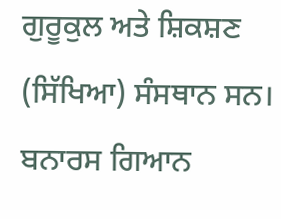ਗੁਰੂਕੁਲ ਅਤੇ ਸ਼ਿਕਸ਼ਣ (ਸਿੱਖਿਆ) ਸੰਸਥਾਨ ਸਨ। ਬਨਾਰਸ ਗਿਆਨ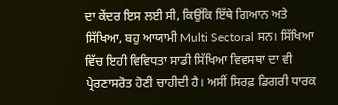ਦਾ ਕੇਂਦਰ ਇਸ ਲਈ ਸੀ, ਕਿਉਂਕਿ ਇੱਥੇ ਗਿਆਨ ਅਤੇ ਸਿੱਖਿਆ, ਬਹੁ ਆਯਾਮੀ Multi Sectoral ਸਨ। ਸਿੱਖਿਆ ਵਿੱਚ ਇਹੀ ਵਿਵਿਧਤਾ ਸਾਡੀ ਸਿੱਖਿਆ ਵਿਵਸਥਾ ਦਾ ਵੀ ਪ੍ਰੇਰਣਾਸਰੋਤ ਹੋਣੀ ਚਾਹੀਦੀ ਹੈ। ਅਸੀਂ ਸਿਰਫ਼ ਡਿਗਰੀ ਧਾਰਕ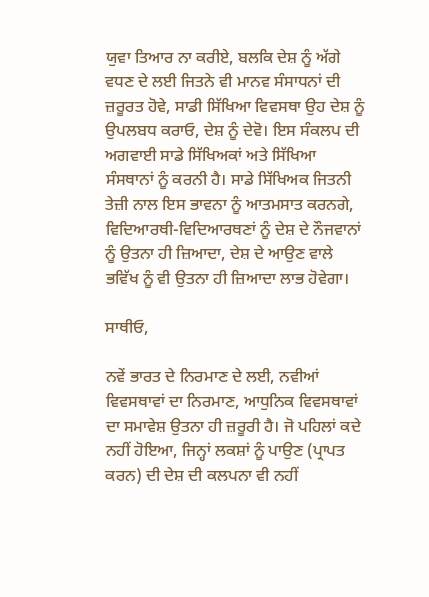ਯੁਵਾ ਤਿਆਰ ਨਾ ਕਰੀਏ, ਬਲਕਿ ਦੇਸ਼ ਨੂੰ ਅੱਗੇ ਵਧਣ ਦੇ ਲਈ ਜਿਤਨੇ ਵੀ ਮਾਨਵ ਸੰਸਾਧਨਾਂ ਦੀ ਜ਼ਰੂਰਤ ਹੋਵੇ, ਸਾਡੀ ਸਿੱਖਿਆ ਵਿਵਸਥਾ ਉਹ ਦੇਸ਼ ਨੂੰ ਉਪਲਬਧ ਕਰਾਓ, ਦੇਸ਼ ਨੂੰ ਦੇਵੋ। ਇਸ ਸੰਕਲਪ ਦੀ ਅਗਵਾਈ ਸਾਡੇ ਸਿੱਖਿਅਕਾਂ ਅਤੇ ਸਿੱਖਿਆ ਸੰਸਥਾਨਾਂ ਨੂੰ ਕਰਨੀ ਹੈ। ਸਾਡੇ ਸਿੱਖਿਅਕ ਜਿਤਨੀ ਤੇਜ਼ੀ ਨਾਲ ਇਸ ਭਾਵਨਾ ਨੂੰ ਆਤਮਸਾਤ ਕਰਨਗੇ, ਵਿਦਿਆਰਥੀ-ਵਿਦਿਆਰਥਣਾਂ ਨੂੰ ਦੇਸ਼ ਦੇ ਨੌਜਵਾਨਾਂ ਨੂੰ ਉਤਨਾ ਹੀ ਜ਼ਿਆਦਾ, ਦੇਸ਼ ਦੇ ਆਉਣ ਵਾਲੇ ਭਵਿੱਖ ਨੂੰ ਵੀ ਉਤਨਾ ਹੀ ਜ਼ਿਆਦਾ ਲਾਭ ਹੋਵੇਗਾ।

ਸਾਥੀਓ,

ਨਵੇਂ ਭਾਰਤ ਦੇ ਨਿਰਮਾਣ ਦੇ ਲਈ, ਨਵੀਆਂ ਵਿਵਸਥਾਵਾਂ ਦਾ ਨਿਰਮਾਣ, ਆਧੁਨਿਕ ਵਿਵਸਥਾਵਾਂ ਦਾ ਸਮਾਵੇਸ਼ ਉਤਨਾ ਹੀ ਜ਼ਰੂਰੀ ਹੈ। ਜੋ ਪਹਿਲਾਂ ਕਦੇ ਨਹੀਂ ਹੋਇਆ, ਜਿਨ੍ਹਾਂ ਲਕਸ਼ਾਂ ਨੂੰ ਪਾਉਣ (ਪ੍ਰਾਪਤ ਕਰਨ) ਦੀ ਦੇਸ਼ ਦੀ ਕਲਪਨਾ ਵੀ ਨਹੀਂ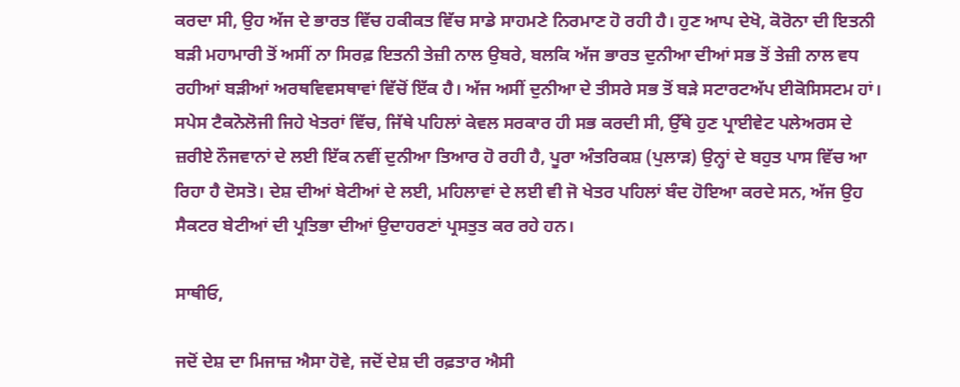ਕਰਦਾ ਸੀ, ਉਹ ਅੱਜ ਦੇ ਭਾਰਤ ਵਿੱਚ ਹਕੀਕਤ ਵਿੱਚ ਸਾਡੇ ਸਾਹਮਣੇ ਨਿਰਮਾਣ ਹੋ ਰਹੀ ਹੈ। ਹੁਣ ਆਪ ਦੇਖੋ, ਕੋਰੋਨਾ ਦੀ ਇਤਨੀ ਬੜੀ ਮਹਾਮਾਰੀ ਤੋਂ ਅਸੀਂ ਨਾ ਸਿਰਫ਼ ਇਤਨੀ ਤੇਜ਼ੀ ਨਾਲ ਉਬਰੇ, ਬਲਕਿ ਅੱਜ ਭਾਰਤ ਦੁਨੀਆ ਦੀਆਂ ਸਭ ਤੋਂ ਤੇਜ਼ੀ ਨਾਲ ਵਧ ਰਹੀਆਂ ਬੜੀਆਂ ਅਰਥਵਿਵਸਥਾਵਾਂ ਵਿੱਚੋਂ ਇੱਕ ਹੈ। ਅੱਜ ਅਸੀਂ ਦੁਨੀਆ ਦੇ ਤੀਸਰੇ ਸਭ ਤੋਂ ਬੜੇ ਸਟਾਰਟਅੱਪ ਈਕੋਸਿਸਟਮ ਹਾਂ। ਸਪੇਸ ਟੈਕਨੋਲੋਜੀ ਜਿਹੇ ਖੇਤਰਾਂ ਵਿੱਚ, ਜਿੱਥੇ ਪਹਿਲਾਂ ਕੇਵਲ ਸਰਕਾਰ ਹੀ ਸਭ ਕਰਦੀ ਸੀ, ਉੱਥੇ ਹੁਣ ਪ੍ਰਾਈਵੇਟ ਪਲੇਅਰਸ ਦੇ ਜ਼ਰੀਏ ਨੌਜਵਾਨਾਂ ਦੇ ਲਈ ਇੱਕ ਨਵੀਂ ਦੁਨੀਆ ਤਿਆਰ ਹੋ ਰਹੀ ਹੈ, ਪੂਰਾ ਅੰਤਰਿਕਸ਼ (ਪੁਲਾੜ) ਉਨ੍ਹਾਂ ਦੇ ਬਹੁਤ ਪਾਸ ਵਿੱਚ ਆ ਰਿਹਾ ਹੈ ਦੋਸਤੋ। ਦੇਸ਼ ਦੀਆਂ ਬੇਟੀਆਂ ਦੇ ਲਈ, ਮਹਿਲਾਵਾਂ ਦੇ ਲਈ ਵੀ ਜੋ ਖੇਤਰ ਪਹਿਲਾਂ ਬੰਦ ਹੋਇਆ ਕਰਦੇ ਸਨ, ਅੱਜ ਉਹ ਸੈਕਟਰ ਬੇਟੀਆਂ ਦੀ ਪ੍ਰਤਿਭਾ ਦੀਆਂ ਉਦਾਹਰਣਾਂ ਪ੍ਰਸਤੁਤ ਕਰ ਰਹੇ ਹਨ।

ਸਾਥੀਓ,

ਜਦੋਂ ਦੇਸ਼ ਦਾ ਮਿਜਾਜ਼ ਐਸਾ ਹੋਵੇ, ਜਦੋਂ ਦੇਸ਼ ਦੀ ਰਫ਼ਤਾਰ ਐਸੀ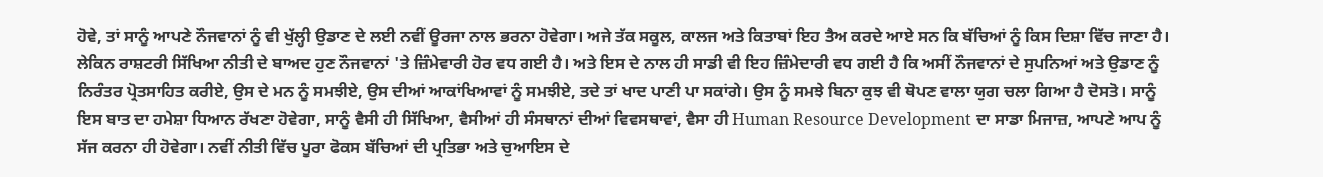ਹੋਵੇ, ਤਾਂ ਸਾਨੂੰ ਆਪਣੇ ਨੌਜਵਾਨਾਂ ਨੂੰ ਵੀ ਖੁੱਲ੍ਹੀ ਉਡਾਣ ਦੇ ਲਈ ਨਵੀਂ ਊਰਜਾ ਨਾਲ ਭਰਨਾ ਹੋਵੇਗਾ। ਅਜੇ ਤੱਕ ਸਕੂਲ, ਕਾਲਜ ਅਤੇ ਕਿਤਾਬਾਂ ਇਹ ਤੈਅ ਕਰਦੇ ਆਏ ਸਨ ਕਿ ਬੱਚਿਆਂ ਨੂੰ ਕਿਸ ਦਿਸ਼ਾ ਵਿੱਚ ਜਾਣਾ ਹੈ। ਲੇਕਿਨ ਰਾਸ਼ਟਰੀ ਸਿੱਖਿਆ ਨੀਤੀ ਦੇ ਬਾਅਦ ਹੁਣ ਨੌਜਵਾਨਾਂ 'ਤੇ ਜ਼ਿੰਮੇਵਾਰੀ ਹੋਰ ਵਧ ਗਈ ਹੈ। ਅਤੇ ਇਸ ਦੇ ਨਾਲ ਹੀ ਸਾਡੀ ਵੀ ਇਹ ਜ਼ਿੰਮੇਦਾਰੀ ਵਧ ਗਈ ਹੈ ਕਿ ਅਸੀਂ ਨੌਜਵਾਨਾਂ ਦੇ ਸੁਪਨਿਆਂ ਅਤੇ ਉਡਾਣ ਨੂੰ ਨਿਰੰਤਰ ਪ੍ਰੋਤਸਾਹਿਤ ਕਰੀਏ, ਉਸ ਦੇ ਮਨ ਨੂੰ ਸਮਝੀਏ, ਉਸ ਦੀਆਂ ਆਕਾਂਖਿਆਵਾਂ ਨੂੰ ਸਮਝੀਏ, ਤਦੇ ਤਾਂ ਖਾਦ ਪਾਣੀ ਪਾ ਸਕਾਂਗੇ। ਉਸ ਨੂੰ ਸਮਝੇ ਬਿਨਾ ਕੁਝ ਵੀ ਥੋਪਣ ਵਾਲਾ ਯੁਗ ਚਲਾ ਗਿਆ ਹੈ ਦੋਸਤੋ। ਸਾਨੂੰ ਇਸ ਬਾਤ ਦਾ ਹਮੇਸ਼ਾ ਧਿਆਨ ਰੱਖਣਾ ਹੋਵੇਗਾ, ਸਾਨੂੰ ਵੈਸੀ ਹੀ ਸਿੱਖਿਆ, ਵੈਸੀਆਂ ਹੀ ਸੰਸਥਾਨਾਂ ਦੀਆਂ ਵਿਵਸਥਾਵਾਂ, ਵੈਸਾ ਹੀ Human Resource Development ਦਾ ਸਾਡਾ ਮਿਜਾਜ਼, ਆਪਣੇ ਆਪ ਨੂੰ ਸੱਜ ਕਰਨਾ ਹੀ ਹੋਵੇਗਾ। ਨਵੀਂ ਨੀਤੀ ਵਿੱਚ ਪੂਰਾ ਫੋਕਸ ਬੱਚਿਆਂ ਦੀ ਪ੍ਰਤਿਭਾ ਅਤੇ ਚੁਆਇਸ ਦੇ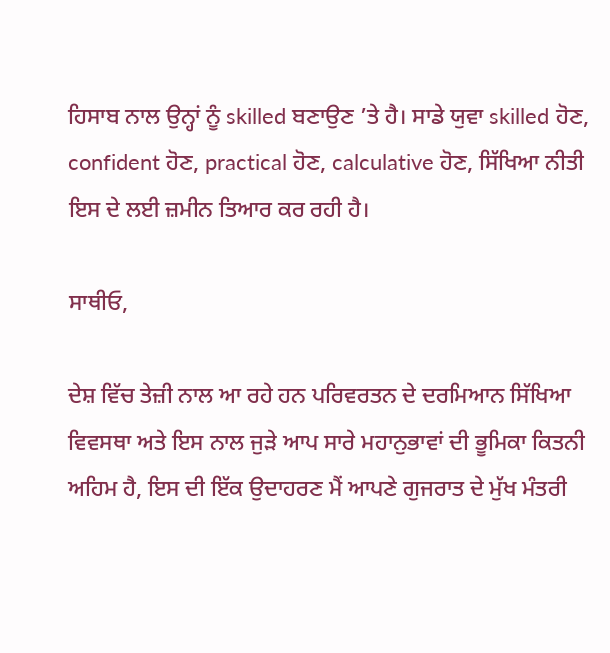ਹਿਸਾਬ ਨਾਲ ਉਨ੍ਹਾਂ ਨੂੰ skilled ਬਣਾਉਣ ’ਤੇ ਹੈ। ਸਾਡੇ ਯੁਵਾ skilled ਹੋਣ, confident ਹੋਣ, practical ਹੋਣ, calculative ਹੋਣ, ਸਿੱਖਿਆ ਨੀਤੀ ਇਸ ਦੇ ਲਈ ਜ਼ਮੀਨ ਤਿਆਰ ਕਰ ਰਹੀ ਹੈ।

ਸਾਥੀਓ,

ਦੇਸ਼ ਵਿੱਚ ਤੇਜ਼ੀ ਨਾਲ ਆ ਰਹੇ ਹਨ ਪਰਿਵਰਤਨ ਦੇ ਦਰਮਿਆਨ ਸਿੱਖਿਆ ਵਿਵਸਥਾ ਅਤੇ ਇਸ ਨਾਲ ਜੁੜੇ ਆਪ ਸਾਰੇ ਮਹਾਨੁਭਾਵਾਂ ਦੀ ਭੂਮਿਕਾ ਕਿਤਨੀ ਅਹਿਮ ਹੈ, ਇਸ ਦੀ ਇੱਕ ਉਦਾਹਰਣ ਮੈਂ ਆਪਣੇ ਗੁਜਰਾਤ ਦੇ ਮੁੱਖ ਮੰਤਰੀ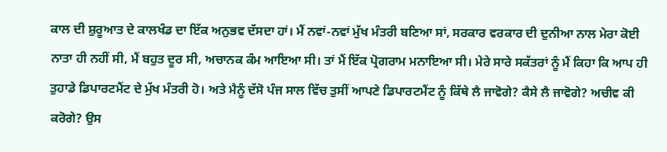ਕਾਲ ਦੀ ਸ਼ੁਰੂਆਤ ਦੇ ਕਾਲਖੰਡ ਦਾ ਇੱਕ ਅਨੁਭਵ ਦੱਸਦਾ ਹਾਂ। ਮੈਂ ਨਵਾਂ-ਨਵਾਂ ਮੁੱਖ ਮੰਤਰੀ ਬਣਿਆ ਸਾਂ, ਸਰਕਾਰ ਵਰਕਾਰ ਦੀ ਦੁਨੀਆ ਨਾਲ ਮੇਰਾ ਕੋਈ ਨਾਤਾ ਹੀ ਨਹੀਂ ਸੀ, ਮੈਂ ਬਹੁਤ ਦੂਰ ਸੀ, ਅਚਾਨਕ ਕੰਮ ਆਇਆ ਸੀ। ਤਾਂ ਮੈਂ ਇੱਕ ਪ੍ਰੋਗਰਾਮ ਮਨਾਇਆ ਸੀ। ਮੇਰੇ ਸਾਰੇ ਸਕੱਤਰਾਂ ਨੂੰ ਮੈਂ ਕਿਹਾ ਕਿ ਆਪ ਹੀ ਤੁਹਾਡੇ ਡਿਪਾਰਟਮੈਂਟ ਦੇ ਮੁੱਖ ਮੰਤਰੀ ਹੋ। ਅਤੇ ਮੈਨੂੰ ਦੱਸੋ ਪੰਜ ਸਾਲ ਵਿੱਚ ਤੁਸੀਂ ਆਪਣੇ ਡਿਪਾਰਟਮੈਂਟ ਨੂੰ ਕਿੱਥੇ ਲੈ ਜਾਵੋਗੇ? ਕੈਸੇ ਲੈ ਜਾਵੋਗੇ? ਅਚੀਵ ਕੀ ਕਰੋਗੇ? ਉਸ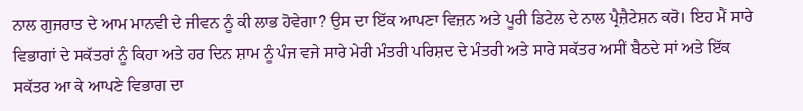ਨਾਲ ਗੁਜਰਾਤ ਦੇ ਆਮ ਮਾਨਵੀ ਦੇ ਜੀਵਨ ਨੂੰ ਕੀ ਲਾਭ ਹੋਵੇਗਾ? ਉਸ ਦਾ ਇੱਕ ਆਪਣਾ ਵਿਜ਼ਨ ਅਤੇ ਪੂਰੀ ਡਿਟੇਲ ਦੇ ਨਾਲ ਪ੍ਰੈਜ਼ੈਟੇਸ਼ਨ ਕਰੋ। ਇਹ ਮੈਂ ਸਾਰੇ ਵਿਭਾਗਾਂ ਦੇ ਸਕੱਤਰਾਂ ਨੂੰ ਕਿਹਾ ਅਤੇ ਹਰ ਦਿਨ ਸ਼ਾਮ ਨੂੰ ਪੰਜ ਵਜੇ ਸਾਰੇ ਮੇਰੀ ਮੰਤਰੀ ਪਰਿਸ਼ਦ ਦੇ ਮੰਤਰੀ ਅਤੇ ਸਾਰੇ ਸਕੱਤਰ ਅਸੀਂ ਬੈਠਦੇ ਸਾਂ ਅਤੇ ਇੱਕ ਸਕੱਤਰ ਆ ਕੇ ਆਪਣੇ ਵਿਭਾਗ ਦਾ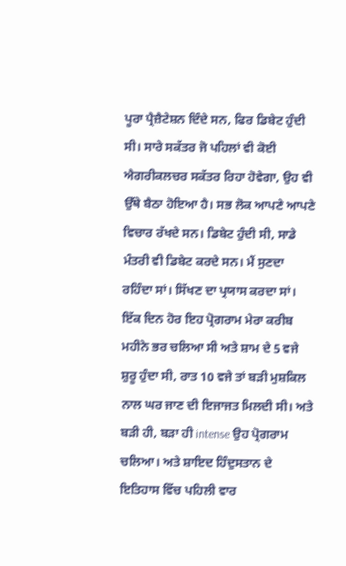ਪੂਰਾ ਪ੍ਰੈਜ਼ੈਟੇਸ਼ਨ ਦਿੰਦੇ ਸਨ, ਫਿਰ ਡਿਬੇਟ ਹੁੰਦੀ ਸੀ। ਸਾਰੇ ਸਕੱਤਰ ਜੋ ਪਹਿਲਾਂ ਵੀ ਕੋਈ ਐਗਰੀਕਲਚਰ ਸਕੱਤਰ ਰਿਹਾ ਹੋਵੇਗਾ, ਉਹ ਵੀ ਉੱਥੇ ਬੈਠਾ ਹੋਇਆ ਹੈ। ਸਭ ਲੋਕ ਆਪਣੇ ਆਪਣੇ ਵਿਚਾਰ ਰੱਖਦੇ ਸਨ। ਡਿਬੇਟ ਹੁੰਦੀ ਸੀ, ਸਾਡੇ ਮੰਤਰੀ ਵੀ ਡਿਬੇਟ ਕਰਦੇ ਸਨ। ਮੈਂ ਸੁਣਦਾ ਰਹਿੰਦਾ ਸਾਂ। ਸਿੱਖਣ ਦਾ ਪ੍ਰਯਾਸ ਕਰਦਾ ਸਾਂ। ਇੱਕ ਦਿਨ ਹੋਰ ਇਹ ਪ੍ਰੋਗਰਾਮ ਮੇਰਾ ਕਰੀਬ ਮਹੀਨੇ ਭਰ ਚਲਿਆ ਸੀ ਅਤੇ ਸ਼ਾਮ ਦੇ 5 ਵਜੇ ਸ਼ੁਰੂ ਹੁੰਦਾ ਸੀ, ਰਾਤ 10 ਵਜੇ ਤਾਂ ਬੜੀ ਮੁਸ਼ਕਿਲ ਨਾਲ ਘਰ ਜਾਣ ਦੀ ਇਜਾਜਤ ਮਿਲਦੀ ਸੀ। ਅਤੇ ਬੜੀ ਹੀ, ਬੜਾ ਹੀ intense ਉਹ ਪ੍ਰੋਗਰਾਮ ਚਲਿਆ। ਅਤੇ ਸ਼ਾਇਦ ਹਿੰਦੁਸਤਾਨ ਦੇ ਇਤਿਹਾਸ ਵਿੱਚ ਪਹਿਲੀ ਵਾਰ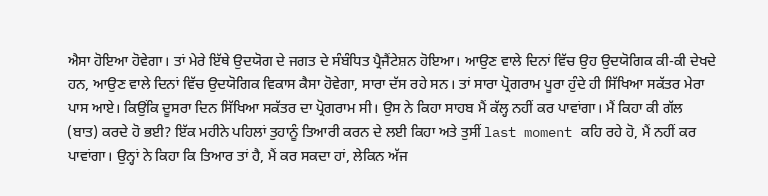ਐਸਾ ਹੋਇਆ ਹੋਵੇਗਾ। ਤਾਂ ਮੇਰੇ ਇੱਥੇ ਉਦਯੋਗ ਦੇ ਜਗਤ ਦੇ ਸੰਬੰਧਿਤ ਪ੍ਰੈਜੈਂਟੇਸ਼ਨ ਹੋਇਆ। ਆਉਣ ਵਾਲੇ ਦਿਨਾਂ ਵਿੱਚ ਉਹ ਉਦਯੋਗਿਕ ਕੀ-ਕੀ ਦੇਖਦੇ ਹਨ, ਆਉਣ ਵਾਲੇ ਦਿਨਾਂ ਵਿੱਚ ਉਦਯੋਗਿਕ ਵਿਕਾਸ ਕੈਸਾ ਹੋਵੇਗਾ, ਸਾਰਾ ਦੱਸ ਰਹੇ ਸਨ। ਤਾਂ ਸਾਰਾ ਪ੍ਰੋਗਰਾਮ ਪੂਰਾ ਹੁੰਦੇ ਹੀ ਸਿੱਖਿਆ ਸਕੱਤਰ ਮੇਰਾ ਪਾਸ ਆਏ। ਕਿਉਂਕਿ ਦੂਸਰਾ ਦਿਨ ਸਿੱਖਿਆ ਸਕੱਤਰ ਦਾ ਪ੍ਰੋਗਰਾਮ ਸੀ। ਉਸ ਨੇ ਕਿਹਾ ਸਾਹਬ ਮੈਂ ਕੱਲ੍ਹ ਨਹੀਂ ਕਰ ਪਾਵਾਂਗਾ। ਮੈਂ ਕਿਹਾ ਕੀ ਗੱਲ (ਬਾਤ) ਕਰਦੇ ਹੋ ਭਈ? ਇੱਕ ਮਹੀਨੇ ਪਹਿਲਾਂ ਤੁਹਾਨੂੰ ਤਿਆਰੀ ਕਰਨ ਦੇ ਲਈ ਕਿਹਾ ਅਤੇ ਤੁਸੀਂ last moment ਕਹਿ ਰਹੇ ਹੋ, ਮੈਂ ਨਹੀਂ ਕਰ ਪਾਵਾਂਗਾ। ਉਨ੍ਹਾਂ ਨੇ ਕਿਹਾ ਕਿ ਤਿਆਰ ਤਾਂ ਹੈ, ਮੈਂ ਕਰ ਸਕਦਾ ਹਾਂ, ਲੇਕਿਨ ਅੱਜ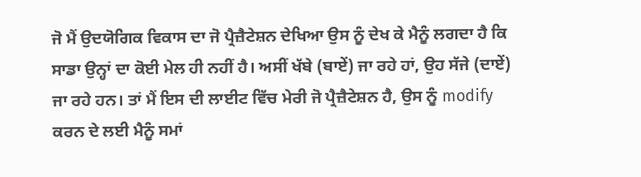ਜੋ ਮੈਂ ਉਦਯੋਗਿਕ ਵਿਕਾਸ ਦਾ ਜੋ ਪ੍ਰੈਜ਼ੈਟੇਸ਼ਨ ਦੇਖਿਆ ਉਸ ਨੂੰ ਦੇਖ ਕੇ ਮੈਨੂੰ ਲਗਦਾ ਹੈ ਕਿ ਸਾਡਾ ਉਨ੍ਹਾਂ ਦਾ ਕੋਈ ਮੇਲ ਹੀ ਨਹੀਂ ਹੈ। ਅਸੀਂ ਖੱਬੇ (ਬਾਏਂ) ਜਾ ਰਹੇ ਹਾਂ, ਉਹ ਸੱਜੇ (ਦਾਏਂ) ਜਾ ਰਹੇ ਹਨ। ਤਾਂ ਮੈਂ ਇਸ ਦੀ ਲਾਈਟ ਵਿੱਚ ਮੇਰੀ ਜੋ ਪ੍ਰੈਜ਼ੈਟੇਸ਼ਨ ਹੈ, ਉਸ ਨੂੰ modify ਕਰਨ ਦੇ ਲਈ ਮੈਨੂੰ ਸਮਾਂ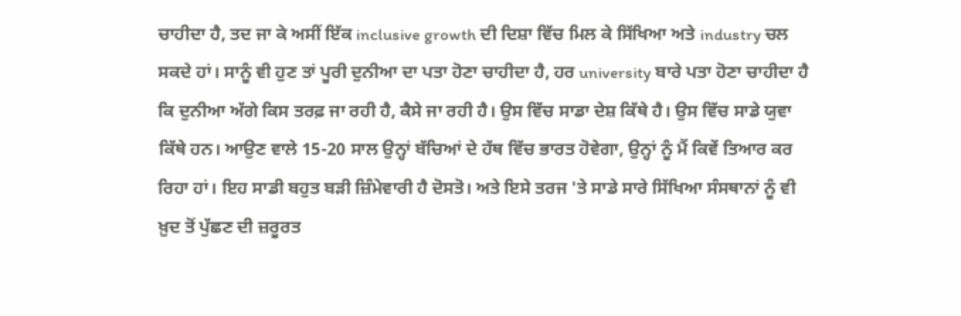ਚਾਹੀਦਾ ਹੈ, ਤਦ ਜਾ ਕੇ ਅਸੀਂ ਇੱਕ inclusive growth ਦੀ ਦਿਸ਼ਾ ਵਿੱਚ ਮਿਲ ਕੇ ਸਿੱਖਿਆ ਅਤੇ industry ਚਲ ਸਕਦੇ ਹਾਂ। ਸਾਨੂੰ ਵੀ ਹੁਣ ਤਾਂ ਪੂਰੀ ਦੁਨੀਆ ਦਾ ਪਤਾ ਹੋਣਾ ਚਾਹੀਦਾ ਹੈ, ਹਰ university ਬਾਰੇ ਪਤਾ ਹੋਣਾ ਚਾਹੀਦਾ ਹੈ ਕਿ ਦੁਨੀਆ ਅੱਗੇ ਕਿਸ ਤਰਫ਼ ਜਾ ਰਹੀ ਹੈ, ਕੈਸੇ ਜਾ ਰਹੀ ਹੈ। ਉਸ ਵਿੱਚ ਸਾਡਾ ਦੇਸ਼ ਕਿੱਥੇ ਹੈ। ਉਸ ਵਿੱਚ ਸਾਡੇ ਯੁਵਾ ਕਿੱਥੇ ਹਨ। ਆਉਣ ਵਾਲੇ 15-20 ਸਾਲ ਉਨ੍ਹਾਂ ਬੱਚਿਆਂ ਦੇ ਹੱਥ ਵਿੱਚ ਭਾਰਤ ਹੋਵੇਗਾ, ਉਨ੍ਹਾਂ ਨੂੰ ਮੈਂ ਕਿਵੇਂ ਤਿਆਰ ਕਰ ਰਿਹਾ ਹਾਂ। ਇਹ ਸਾਡੀ ਬਹੁਤ ਬੜੀ ਜ਼ਿੰਮੇਵਾਰੀ ਹੈ ਦੋਸਤੋ। ਅਤੇ ਇਸੇ ਤਰਜ 'ਤੇ ਸਾਡੇ ਸਾਰੇ ਸਿੱਖਿਆ ਸੰਸਥਾਨਾਂ ਨੂੰ ਵੀ ਖ਼ੁਦ ਤੋਂ ਪੁੱਛਣ ਦੀ ਜ਼ਰੂਰਤ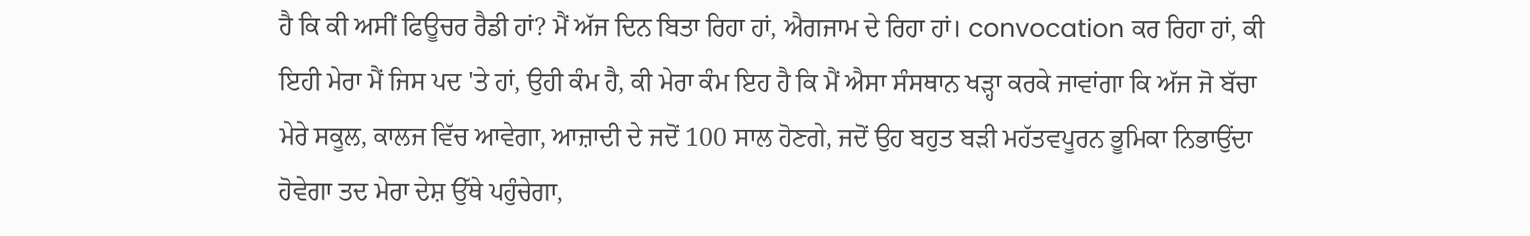ਹੈ ਕਿ ਕੀ ਅਸੀਂ ਫਿਊਚਰ ਰੈਡੀ ਹਾਂ? ਮੈਂ ਅੱਜ ਦਿਨ ਬਿਤਾ ਰਿਹਾ ਹਾਂ, ਐਗਜਾਮ ਦੇ ਰਿਹਾ ਹਾਂ। convocation ਕਰ ਰਿਹਾ ਹਾਂ, ਕੀ ਇਹੀ ਮੇਰਾ ਮੈਂ ਜਿਸ ਪਦ 'ਤੇ ਹਾਂ, ਉਹੀ ਕੰਮ ਹੈ, ਕੀ ਮੇਰਾ ਕੰਮ ਇਹ ਹੈ ਕਿ ਮੈਂ ਐਸਾ ਸੰਸਥਾਨ ਖੜ੍ਹਾ ਕਰਕੇ ਜਾਵਾਂਗਾ ਕਿ ਅੱਜ ਜੋ ਬੱਚਾ ਮੇਰੇ ਸਕੂਲ, ਕਾਲਜ ਵਿੱਚ ਆਵੇਗਾ, ਆਜ਼ਾਦੀ ਦੇ ਜਦੋਂ 100 ਸਾਲ ਹੋਣਗੇ, ਜਦੋਂ ਉਹ ਬਹੁਤ ਬੜੀ ਮਹੱਤਵਪੂਰਨ ਭੂਮਿਕਾ ਨਿਭਾਉਂਦਾ ਹੋਵੇਗਾ ਤਦ ਮੇਰਾ ਦੇਸ਼ ਉੱਥੇ ਪਹੁੰਚੇਗਾ,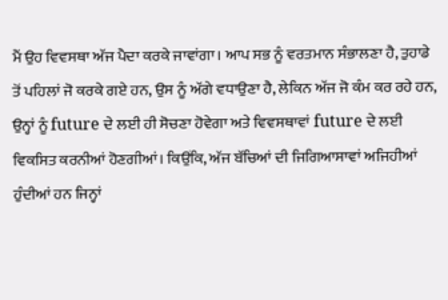ਮੈਂ ਉਹ ਵਿਵਸਥਾ ਅੱਜ ਪੈਦਾ ਕਰਕੇ ਜਾਵਾਂਗਾ। ਆਪ ਸਭ ਨੂੰ ਵਰਤਮਾਨ ਸੰਭਾਲਣਾ ਹੈ, ਤੁਹਾਡੇ ਤੋਂ ਪਹਿਲਾਂ ਜੋ ਕਰਕੇ ਗਏ ਹਨ, ਉਸ ਨੂੰ ਅੱਗੇ ਵਧਾਉਣਾ ਹੈ, ਲੇਕਿਨ ਅੱਜ ਜੋ ਕੰਮ ਕਰ ਰਹੇ ਹਨ, ਉਨ੍ਹਾਂ ਨੂੰ future ਦੇ ਲਈ ਹੀ ਸੋਚਣਾ ਹੋਵੇਗਾ ਅਤੇ ਵਿਵਸਥਾਵਾਂ future ਦੇ ਲਈ ਵਿਕਸਿਤ ਕਰਨੀਆਂ ਹੋਣਗੀਆਂ। ਕਿਉਂਕਿ, ਅੱਜ ਬੱਚਿਆਂ ਦੀ ਜਿਗਿਆਸਾਵਾਂ ਅਜਿਹੀਆਂ ਹੁੰਦੀਆਂ ਹਨ ਜਿਨ੍ਹਾਂ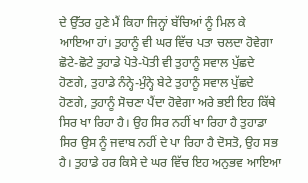ਦੇ ਉੱਤਰ ਹੁਣੇ ਮੈਂ ਕਿਹਾ ਜਿਨ੍ਹਾਂ ਬੱਚਿਆਂ ਨੂੰ ਮਿਲ ਕੇ ਆਇਆ ਹਾਂ। ਤੁਹਾਨੂੰ ਵੀ ਘਰ ਵਿੱਚ ਪਤਾ ਚਲਦਾ ਹੋਵੇਗਾ ਛੋਟੇ-ਛੋਟੇ ਤੁਹਾਡੇ ਪੋਤੇ-ਪੋਤੀ ਵੀ ਤੁਹਾਨੂੰ ਸਵਾਲ ਪੁੱਛਦੇ ਹੋਣਗੇ, ਤੁਹਾਡੇ ਨੰਨ੍ਹੇ-ਮੁੰਨ੍ਹੇ ਬੇਟੇ ਤੁਹਾਨੂੰ ਸਵਾਲ ਪੁੱਛਦੇ ਹੋਣਗੇ, ਤੁਹਾਨੂੰ ਸੋਚਣਾ ਪੈਂਦਾ ਹੋਵੇਗਾ ਅਰੇ ਭਈ ਇਹ ਕਿੱਥੇ ਸਿਰ ਖਾ ਰਿਹਾ ਹੈ। ਉਹ ਸਿਰ ਨਹੀਂ ਖਾ ਰਿਹਾ ਹੈ ਤੁਹਾਡਾ ਸਿਰ ਉਸ ਨੂੰ ਜਵਾਬ ਨਹੀਂ ਦੇ ਪਾ ਰਿਹਾ ਹੈ ਦੋਸਤੋ, ਉਹ ਸਭ ਹੈ। ਤੁਹਾਡੇ ਹਰ ਕਿਸੇ ਦੇ ਘਰ ਵਿੱਚ ਇਹ ਅਨੁਭਵ ਆਇਆ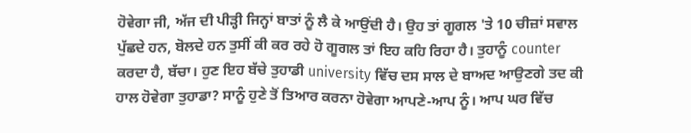ਹੋਵੇਗਾ ਜੀ, ਅੱਜ ਦੀ ਪੀੜ੍ਹੀ ਜਿਨ੍ਹਾਂ ਬਾਤਾਂ ਨੂੰ ਲੈ ਕੇ ਆਉਂਦੀ ਹੈ। ਉਹ ਤਾਂ ਗੂਗਲ 'ਤੇ 10 ਚੀਜ਼ਾਂ ਸਵਾਲ ਪੁੱਛਦੇ ਹਨ, ਬੋਲਦੇ ਹਨ ਤੁਸੀਂ ਕੀ ਕਰ ਰਹੇ ਹੋ ਗੂਗਲ ਤਾਂ ਇਹ ਕਹਿ ਰਿਹਾ ਹੈ। ਤੁਹਾਨੂੰ counter ਕਰਦਾ ਹੈ, ਬੱਚਾ। ਹੁਣ ਇਹ ਬੱਚੇ ਤੁਹਾਡੀ university ਵਿੱਚ ਦਸ ਸਾਲ ਦੇ ਬਾਅਦ ਆਉਣਗੇ ਤਦ ਕੀ ਹਾਲ ਹੋਵੇਗਾ ਤੁਹਾਡਾ? ਸਾਨੂੰ ਹੁਣੇ ਤੋਂ ਤਿਆਰ ਕਰਨਾ ਹੋਵੇਗਾ ਆਪਣੇ-ਆਪ ਨੂੰ। ਆਪ ਘਰ ਵਿੱਚ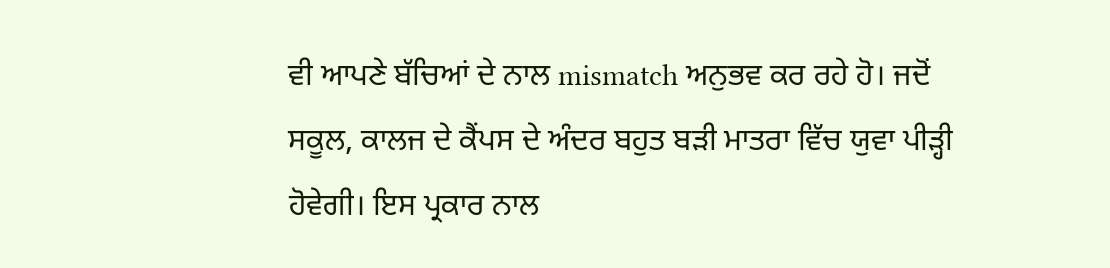ਵੀ ਆਪਣੇ ਬੱਚਿਆਂ ਦੇ ਨਾਲ mismatch ਅਨੁਭਵ ਕਰ ਰਹੇ ਹੋ। ਜਦੋਂ ਸਕੂਲ, ਕਾਲਜ ਦੇ ਕੈਂਪਸ ਦੇ ਅੰਦਰ ਬਹੁਤ ਬੜੀ ਮਾਤਰਾ ਵਿੱਚ ਯੁਵਾ ਪੀੜ੍ਹੀ ਹੋਵੇਗੀ। ਇਸ ਪ੍ਰਕਾਰ ਨਾਲ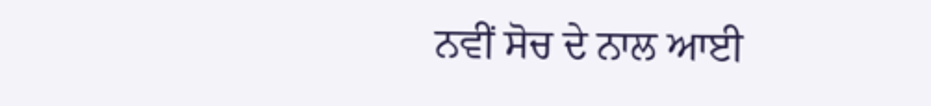ਨਵੀਂ ਸੋਚ ਦੇ ਨਾਲ ਆਈ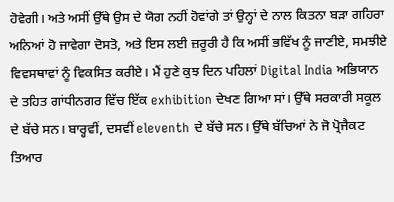ਹੋਵੇਗੀ। ਅਤੇ ਅਸੀਂ ਉੱਥੇ ਉਸ ਦੇ ਯੋਗ ਨਹੀਂ ਹੋਵਾਂਗੇ ਤਾਂ ਉਨ੍ਹਾਂ ਦੇ ਨਾਲ ਕਿਤਨਾ ਬੜਾ ਗਹਿਰਾ ਅਨਿਆਂ ਹੋ ਜਾਵੇਗਾ ਦੋਸਤੋ, ਅਤੇ ਇਸ ਲਈ ਜ਼ਰੂਰੀ ਹੈ ਕਿ ਅਸੀਂ ਭਵਿੱਖ ਨੂੰ ਜਾਣੀਏ, ਸਮਝੀਏ ਵਿਵਸਥਾਵਾਂ ਨੂੰ ਵਿਕਸਿਤ ਕਰੀਏ। ਮੈਂ ਹੁਣੇ ਕੁਝ ਦਿਨ ਪਹਿਲਾਂ Digital India ਅਭਿਯਾਨ ਦੇ ਤਹਿਤ ਗਾਂਧੀਨਗਰ ਵਿੱਚ ਇੱਕ exhibition ਦੇਖਣ ਗਿਆ ਸਾਂ। ਉੱਥੇ ਸਰਕਾਰੀ ਸਕੂਲ ਦੇ ਬੱਚੇ ਸਨ। ਬਾਰ੍ਹਵੀਂ, ਦਸਵੀਂ eleventh ਦੇ ਬੱਚੇ ਸਨ। ਉੱਥੇ ਬੱਚਿਆਂ ਨੇ ਜੋ ਪ੍ਰੋਜੈਕਟ ਤਿਆਰ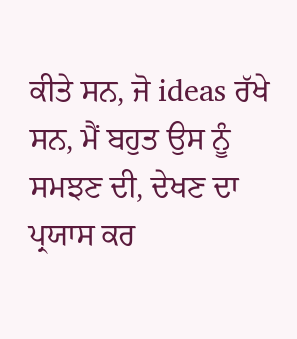ਕੀਤੇ ਸਨ, ਜੋ ideas ਰੱਖੇ ਸਨ, ਮੈਂ ਬਹੁਤ ਉਸ ਨੂੰ ਸਮਝਣ ਦੀ, ਦੇਖਣ ਦਾ ਪ੍ਰਯਾਸ ਕਰ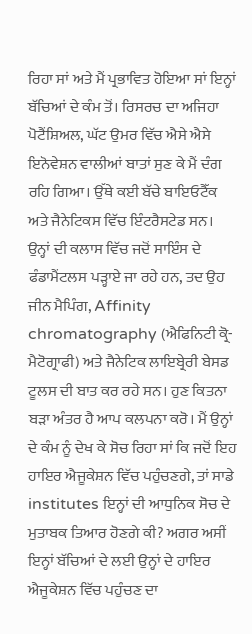ਰਿਹਾ ਸਾਂ ਅਤੇ ਮੈਂ ਪ੍ਰਭਾਵਿਤ ਹੋਇਆ ਸਾਂ ਇਨ੍ਹਾਂ ਬੱਚਿਆਂ ਦੇ ਕੰਮ ਤੋਂ। ਰਿਸਰਚ ਦਾ ਅਜਿਹਾ ਪੋਟੈਂਸ਼ਿਅਲ, ਘੱਟ ਉਮਰ ਵਿੱਚ ਐਸੇ ਐਸੇ ਇਨੋਵੇਸ਼ਨ ਵਾਲੀਆਂ ਬਾਤਾਂ ਸੁਣ ਕੇ ਮੈਂ ਦੰਗ ਰਹਿ ਗਿਆ। ਉੱਥੇ ਕਈ ਬੱਚੇ ਬਾਇਓਟੈੱਕ ਅਤੇ ਜੈਨੇਟਿਕਸ ਵਿੱਚ ਇੰਟਰੈਸਟੇਡ ਸਨ। ਉਨ੍ਹਾਂ ਦੀ ਕਲਾਸ ਵਿੱਚ ਜਦੋਂ ਸਾਇੰਸ ਦੇ ਫੰਡਾਮੈਂਟਲਸ ਪੜ੍ਹਾਏ ਜਾ ਰਹੇ ਹਨ, ਤਦ ਉਹ ਜੀਨ ਮੈਪਿੰਗ, Affinity chromatography (ਐਫਿਨਿਟੀ ਕ੍ਰੋ-ਮੈਟੋਗ੍ਰਾਫੀ) ਅਤੇ ਜੈਨੇਟਿਕ ਲਾਇਬ੍ਰੇਰੀ ਬੇਸਡ ਟੂਲਸ ਦੀ ਬਾਤ ਕਰ ਰਹੇ ਸਨ। ਹੁਣ ਕਿਤਨਾ ਬੜਾ ਅੰਤਰ ਹੈ ਆਪ ਕਲਪਨਾ ਕਰੋ। ਮੈਂ ਉਨ੍ਹਾਂ ਦੇ ਕੰਮ ਨੂੰ ਦੇਖ ਕੇ ਸੋਚ ਰਿਹਾ ਸਾਂ ਕਿ ਜਦੋਂ ਇਹ ਹਾਇਰ ਐਜੂਕੇਸ਼ਨ ਵਿੱਚ ਪਹੁੰਚਣਗੇ, ਤਾਂ ਸਾਡੇ institutes ਇਨ੍ਹਾਂ ਦੀ ਆਧੁਨਿਕ ਸੋਚ ਦੇ ਮੁਤਾਬਕ ਤਿਆਰ ਹੋਣਗੇ ਕੀ? ਅਗਰ ਅਸੀਂ ਇਨ੍ਹਾਂ ਬੱਚਿਆਂ ਦੇ ਲਈ ਉਨ੍ਹਾਂ ਦੇ ਹਾਇਰ ਐਜੂਕੇਸ਼ਨ ਵਿੱਚ ਪਹੁੰਚਣ ਦਾ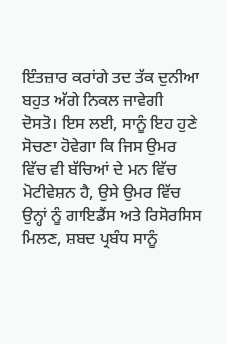ਇੰਤਜ਼ਾਰ ਕਰਾਂਗੇ ਤਦ ਤੱਕ ਦੁਨੀਆ ਬਹੁਤ ਅੱਗੇ ਨਿਕਲ ਜਾਵੇਗੀ ਦੋਸਤੋ। ਇਸ ਲਈ, ਸਾਨੂੰ ਇਹ ਹੁਣੇ ਸੋਚਣਾ ਹੋਵੇਗਾ ਕਿ ਜਿਸ ਉਮਰ ਵਿੱਚ ਵੀ ਬੱਚਿਆਂ ਦੇ ਮਨ ਵਿੱਚ ਮੋਟੀਵੇਸ਼ਨ ਹੈ, ਉਸੇ ਉਮਰ ਵਿੱਚ ਉਨ੍ਹਾਂ ਨੂੰ ਗਾਇਡੈਂਸ ਅਤੇ ਰਿਸੋਰਸਿਸ ਮਿਲਣ, ਸ਼ਬਦ ਪ੍ਰਬੰਧ ਸਾਨੂੰ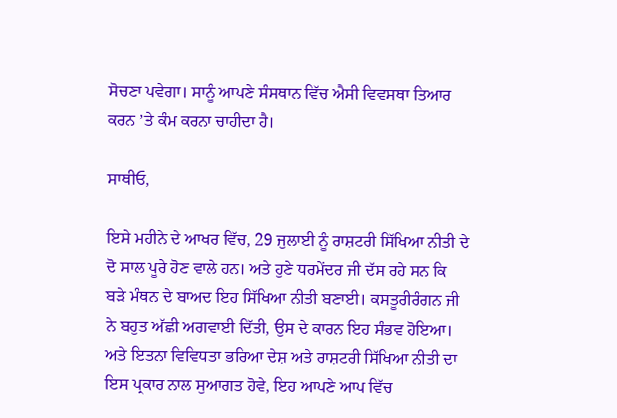ਸੋਚਣਾ ਪਵੇਗਾ। ਸਾਨੂੰ ਆਪਣੇ ਸੰਸਥਾਨ ਵਿੱਚ ਐਸੀ ਵਿਵਸਥਾ ਤਿਆਰ ਕਰਨ ’ਤੇ ਕੰਮ ਕਰਨਾ ਚਾਹੀਦਾ ਹੈ।

ਸਾਥੀਓ,

ਇਸੇ ਮਹੀਨੇ ਦੇ ਆਖਰ ਵਿੱਚ, 29 ਜੁਲਾਈ ਨੂੰ ਰਾਸ਼ਟਰੀ ਸਿੱਖਿਆ ਨੀਤੀ ਦੇ ਦੋ ਸਾਲ ਪੂਰੇ ਹੋਣ ਵਾਲੇ ਹਨ। ਅਤੇ ਹੁਣੇ ਧਰਮੇਂਦਰ ਜੀ ਦੱਸ ਰਹੇ ਸਨ ਕਿ ਬੜੇ ਮੰਥਨ ਦੇ ਬਾਅਦ ਇਹ ਸਿੱਖਿਆ ਨੀਤੀ ਬਣਾਈ। ਕਸਤੂਰੀਰੰਗਨ ਜੀ ਨੇ ਬਹੁਤ ਅੱਛੀ ਅਗਵਾਈ ਦਿੱਤੀ, ਉਸ ਦੇ ਕਾਰਨ ਇਹ ਸੰਭਵ ਹੋਇਆ। ਅਤੇ ਇਤਨਾ ਵਿਵਿਧਤਾ ਭਰਿਆ ਦੇਸ਼ ਅਤੇ ਰਾਸ਼ਟਰੀ ਸਿੱਖਿਆ ਨੀਤੀ ਦਾ ਇਸ ਪ੍ਰਕਾਰ ਨਾਲ ਸੁਆਗਤ ਹੋਵੇ, ਇਹ ਆਪਣੇ ਆਪ ਵਿੱਚ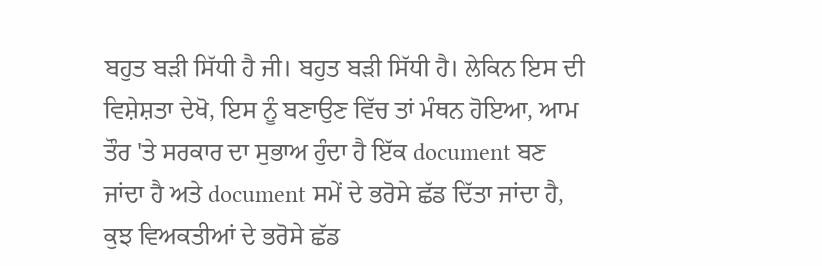ਬਹੁਤ ਬੜੀ ਸਿੱਧੀ ਹੈ ਜੀ। ਬਹੁਤ ਬੜੀ ਸਿੱਧੀ ਹੈ। ਲੇਕਿਨ ਇਸ ਦੀ ਵਿਸ਼ੇਸ਼ਤਾ ਦੇਖੋ, ਇਸ ਨੂੰ ਬਣਾਉਣ ਵਿੱਚ ਤਾਂ ਮੰਥਨ ਹੋਇਆ, ਆਮ ਤੌਰ 'ਤੇ ਸਰਕਾਰ ਦਾ ਸੁਭਾਅ ਹੁੰਦਾ ਹੈ ਇੱਕ document ਬਣ ਜਾਂਦਾ ਹੈ ਅਤੇ document ਸਮੇਂ ਦੇ ਭਰੋਸੇ ਛੱਡ ਦਿੱਤਾ ਜਾਂਦਾ ਹੈ, ਕੁਝ ਵਿਅਕਤੀਆਂ ਦੇ ਭਰੋਸੇ ਛੱਡ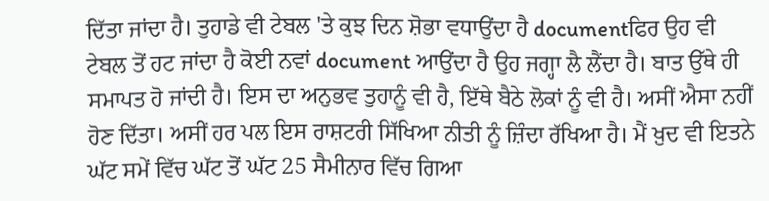ਦਿੱਤਾ ਜਾਂਦਾ ਹੈ। ਤੁਹਾਡੇ ਵੀ ਟੇਬਲ 'ਤੇ ਕੁਝ ਦਿਨ ਸ਼ੋਭਾ ਵਧਾਉਂਦਾ ਹੈ documentਫਿਰ ਉਹ ਵੀ ਟੇਬਲ ਤੋਂ ਹਟ ਜਾਂਦਾ ਹੈ ਕੋਈ ਨਵਾਂ document ਆਉਂਦਾ ਹੈ ਉਹ ਜਗ੍ਹਾ ਲੈ ਲੈਂਦਾ ਹੈ। ਬਾਤ ਉੱਥੇ ਹੀ ਸਮਾਪਤ ਹੋ ਜਾਂਦੀ ਹੈ। ਇਸ ਦਾ ਅਨੁਭਵ ਤੁਹਾਨੂੰ ਵੀ ਹੈ, ਇੱਥੇ ਬੈਠੇ ਲੋਕਾਂ ਨੂੰ ਵੀ ਹੈ। ਅਸੀਂ ਐਸਾ ਨਹੀਂ ਹੋਣ ਦਿੱਤਾ। ਅਸੀਂ ਹਰ ਪਲ ਇਸ ਰਾਸ਼ਟਰੀ ਸਿੱਖਿਆ ਨੀਤੀ ਨੂੰ ਜ਼ਿੰਦਾ ਰੱਖਿਆ ਹੈ। ਮੈਂ ਖ਼ੁਦ ਵੀ ਇਤਨੇ ਘੱਟ ਸਮੇਂ ਵਿੱਚ ਘੱਟ ਤੋਂ ਘੱਟ 25 ਸੈਮੀਨਾਰ ਵਿੱਚ ਗਿਆ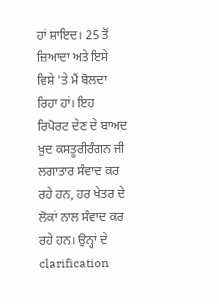ਹਾਂ ਸ਼ਾਇਦ। 25 ਤੋਂ ਜ਼ਿਆਦਾ ਅਤੇ ਇਸੇ ਵਿਸ਼ੇ 'ਤੇ ਮੈਂ ਬੋਲਦਾ ਰਿਹਾ ਹਾਂ। ਇਹ ਰਿਪੋਰਟ ਦੇਣ ਦੇ ਬਾਅਦ ਖ਼ੁਦ ਕਸਤੂਰੀਰੰਗਨ ਜੀ ਲਗਾਤਾਰ ਸੰਵਾਦ ਕਰ ਰਹੇ ਹਨ, ਹਰ ਖੇਤਰ ਦੇ ਲੋਕਾਂ ਨਾਲ ਸੰਵਾਦ ਕਰ ਰਹੇ ਹਨ। ਉਨ੍ਹਾਂ ਦੇ clarification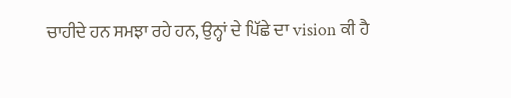ਚਾਹੀਦੇ ਹਨ ਸਮਝਾ ਰਹੇ ਹਨ, ਉਨ੍ਹਾਂ ਦੇ ਪਿੱਛੇ ਦਾ vision ਕੀ ਹੈ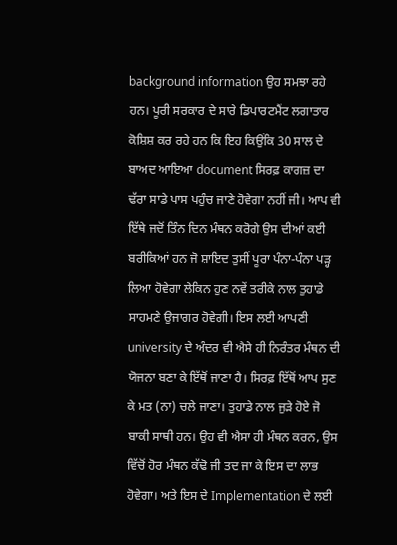background information ਉਹ ਸਮਝਾ ਰਹੇ ਹਨ। ਪੂਰੀ ਸਰਕਾਰ ਦੇ ਸਾਰੇ ਡਿਪਾਰਟਮੈਂਟ ਲਗਾਤਾਰ ਕੋਸ਼ਿਸ਼ ਕਰ ਰਹੇ ਹਨ ਕਿ ਇਹ ਕਿਉਂਕਿ 30 ਸਾਲ ਦੇ ਬਾਅਦ ਆਇਆ document ਸਿਰਫ਼ ਕਾਗਜ਼ ਦਾ ਢੱਰਾ ਸਾਡੇ ਪਾਸ ਪਹੁੰਚ ਜਾਣੇ ਹੋਵੇਗਾ ਨਹੀਂ ਜੀ। ਆਪ ਵੀ ਇੱਥੇ ਜਦੋਂ ਤਿੰਨ ਦਿਨ ਮੰਥਨ ਕਰੋਗੇ ਉਸ ਦੀਆਂ ਕਈ ਬਰੀਕਿਆਂ ਹਨ ਜੋ ਸ਼ਾਇਦ ਤੁਸੀਂ ਪੂਰਾ ਪੰਨਾ-ਪੰਨਾ ਪੜ੍ਹ ਲਿਆ ਹੋਵੇਗਾ ਲੇਕਿਨ ਹੁਣ ਨਵੇਂ ਤਰੀਕੇ ਨਾਲ ਤੁਹਾਡੇ ਸਾਹਮਣੇ ਉਜਾਗਰ ਹੋਵੇਗੀ। ਇਸ ਲਈ ਆਪਣੀ university ਦੇ ਅੰਦਰ ਵੀ ਐਸੇ ਹੀ ਨਿਰੰਤਰ ਮੰਥਨ ਦੀ ਯੋਜਨਾ ਬਣਾ ਕੇ ਇੱਥੋਂ ਜਾਣਾ ਹੈ। ਸਿਰਫ਼ ਇੱਥੋਂ ਆਪ ਸੁਣ ਕੇ ਮਤ (ਨਾ) ਚਲੇ ਜਾਣਾ। ਤੁਹਾਡੇ ਨਾਲ ਜੁੜੇ ਹੋਏ ਜੋ ਬਾਕੀ ਸਾਥੀ ਹਨ। ਉਹ ਵੀ ਐਸਾ ਹੀ ਮੰਥਨ ਕਰਨ, ਉਸ ਵਿੱਚੋਂ ਹੋਰ ਮੰਥਨ ਕੱਢੋ ਜੀ ਤਦ ਜਾ ਕੇ ਇਸ ਦਾ ਲਾਭ ਹੋਵੇਗਾ। ਅਤੇ ਇਸ ਦੇ Implementation ਦੇ ਲਈ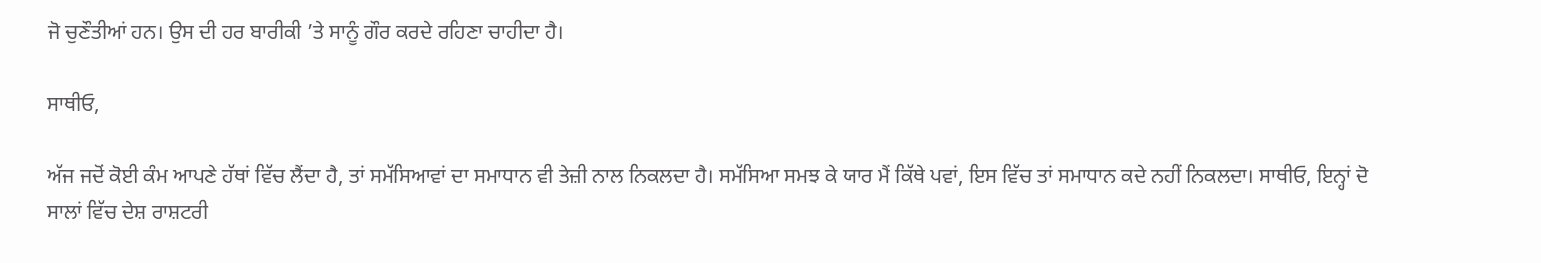ਜੋ ਚੁਣੌਤੀਆਂ ਹਨ। ਉਸ ਦੀ ਹਰ ਬਾਰੀਕੀ ’ਤੇ ਸਾਨੂੰ ਗੌਰ ਕਰਦੇ ਰਹਿਣਾ ਚਾਹੀਦਾ ਹੈ।

ਸਾਥੀਓ,

ਅੱਜ ਜਦੋਂ ਕੋਈ ਕੰਮ ਆਪਣੇ ਹੱਥਾਂ ਵਿੱਚ ਲੈਂਦਾ ਹੈ, ਤਾਂ ਸਮੱਸਿਆਵਾਂ ਦਾ ਸਮਾਧਾਨ ਵੀ ਤੇਜ਼ੀ ਨਾਲ ਨਿਕਲਦਾ ਹੈ। ਸਮੱਸਿਆ ਸਮਝ ਕੇ ਯਾਰ ਮੈਂ ਕਿੱਥੇ ਪਵਾਂ, ਇਸ ਵਿੱਚ ਤਾਂ ਸਮਾਧਾਨ ਕਦੇ ਨਹੀਂ ਨਿਕਲਦਾ। ਸਾਥੀਓ, ਇਨ੍ਹਾਂ ਦੋ ਸਾਲਾਂ ਵਿੱਚ ਦੇਸ਼ ਰਾਸ਼ਟਰੀ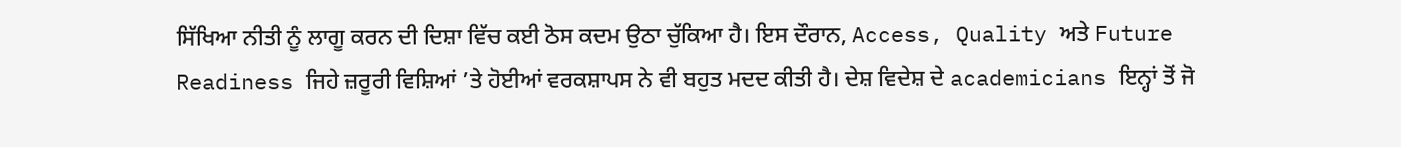ਸਿੱਖਿਆ ਨੀਤੀ ਨੂੰ ਲਾਗੂ ਕਰਨ ਦੀ ਦਿਸ਼ਾ ਵਿੱਚ ਕਈ ਠੋਸ ਕਦਮ ਉਠਾ ਚੁੱਕਿਆ ਹੈ। ਇਸ ਦੌਰਾਨ, Access, Quality ਅਤੇ Future Readiness ਜਿਹੇ ਜ਼ਰੂਰੀ ਵਿਸ਼ਿਆਂ ’ਤੇ ਹੋਈਆਂ ਵਰਕਸ਼ਾਪਸ ਨੇ ਵੀ ਬਹੁਤ ਮਦਦ ਕੀਤੀ ਹੈ। ਦੇਸ਼ ਵਿਦੇਸ਼ ਦੇ academicians ਇਨ੍ਹਾਂ ਤੋਂ ਜੋ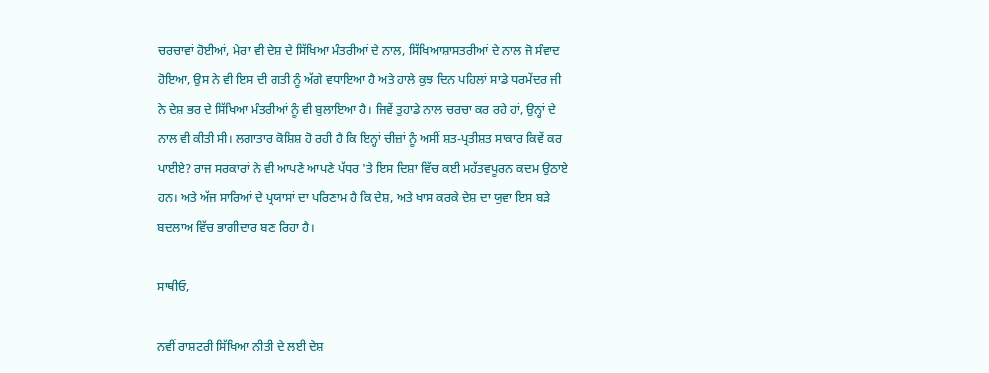ਚਰਚਾਵਾਂ ਹੋਈਆਂ, ਮੇਰਾ ਵੀ ਦੇਸ਼ ਦੇ ਸਿੱਖਿਆ ਮੰਤਰੀਆਂ ਦੇ ਨਾਲ, ਸਿੱਖਿਆਸ਼ਾਸਤਰੀਆਂ ਦੇ ਨਾਲ ਜੋ ਸੰਵਾਦ ਹੋਇਆ, ਉਸ ਨੇ ਵੀ ਇਸ ਦੀ ਗਤੀ ਨੂੰ ਅੱਗੇ ਵਧਾਇਆ ਹੈ ਅਤੇ ਹਾਲੇ ਕੁਝ ਦਿਨ ਪਹਿਲਾਂ ਸਾਡੇ ਧਰਮੇਂਦਰ ਜੀ ਨੇ ਦੇਸ਼ ਭਰ ਦੇ ਸਿੱਖਿਆ ਮੰਤਰੀਆਂ ਨੂੰ ਵੀ ਬੁਲਾਇਆ ਹੈ। ਜਿਵੇਂ ਤੁਹਾਡੇ ਨਾਲ ਚਰਚਾ ਕਰ ਰਹੇ ਹਾਂ, ਉਨ੍ਹਾਂ ਦੇ ਨਾਲ ਵੀ ਕੀਤੀ ਸੀ। ਲਗਾਤਾਰ ਕੋਸ਼ਿਸ਼ ਹੋ ਰਹੀ ਹੈ ਕਿ ਇਨ੍ਹਾਂ ਚੀਜ਼ਾਂ ਨੂੰ ਅਸੀਂ ਸ਼ਤ-ਪ੍ਰਤੀਸ਼ਤ ਸਾਕਾਰ ਕਿਵੇਂ ਕਰ ਪਾਈਏ? ਰਾਜ ਸਰਕਾਰਾਂ ਨੇ ਵੀ ਆਪਣੇ ਆਪਣੇ ਪੱਧਰ 'ਤੇ ਇਸ ਦਿਸ਼ਾ ਵਿੱਚ ਕਈ ਮਹੱਤਵਪੂਰਨ ਕਦਮ ਉਠਾਏ ਹਨ। ਅਤੇ ਅੱਜ ਸਾਰਿਆਂ ਦੇ ਪ੍ਰਯਾਸਾਂ ਦਾ ਪਰਿਣਾਮ ਹੈ ਕਿ ਦੇਸ਼, ਅਤੇ ਖਾਸ ਕਰਕੇ ਦੇਸ਼ ਦਾ ਯੁਵਾ ਇਸ ਬੜੇ ਬਦਲਾਅ ਵਿੱਚ ਭਾਗੀਦਾਰ ਬਣ ਰਿਹਾ ਹੈ।

ਸਾਥੀਓ,

ਨਵੀਂ ਰਾਸ਼ਟਰੀ ਸਿੱਖਿਆ ਨੀਤੀ ਦੇ ਲਈ ਦੇਸ਼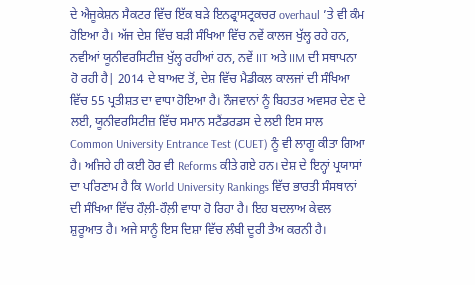ਦੇ ਐਜੂਕੇਸ਼ਨ ਸੈਕਟਰ ਵਿੱਚ ਇੱਕ ਬੜੇ ਇਨਫ੍ਰਾਸਟ੍ਰਕਚਰ overhaul ’ਤੇ ਵੀ ਕੰਮ ਹੋਇਆ ਹੈ। ਅੱਜ ਦੇਸ਼ ਵਿੱਚ ਬੜੀ ਸੰਖਿਆ ਵਿੱਚ ਨਵੇਂ ਕਾਲਜ ਖੁੱਲ੍ਹ ਰਹੇ ਹਨ, ਨਵੀਆਂ ਯੂਨੀਵਰਸਿਟੀਜ਼ ਖੁੱਲ੍ਹ ਰਹੀਆਂ ਹਨ, ਨਵੇਂ IIT ਅਤੇ IIM ਦੀ ਸਥਾਪਨਾ ਹੋ ਰਹੀ ਹੈ| 2014 ਦੇ ਬਾਅਦ ਤੋਂ, ਦੇਸ਼ ਵਿੱਚ ਮੈਡੀਕਲ ਕਾਲਜਾਂ ਦੀ ਸੰਖਿਆ ਵਿੱਚ 55 ਪ੍ਰਤੀਸ਼ਤ ਦਾ ਵਾਧਾ ਹੋਇਆ ਹੈ। ਨੌਜਵਾਨਾਂ ਨੂੰ ਬਿਹਤਰ ਅਵਸਰ ਦੇਣ ਦੇ ਲਈ, ਯੂਨੀਵਰਸਿਟੀਜ਼ ਵਿੱਚ ਸਮਾਨ ਸਟੈਂਡਰਡਸ ਦੇ ਲਈ ਇਸ ਸਾਲ Common University Entrance Test (CUET) ਨੂੰ ਵੀ ਲਾਗੂ ਕੀਤਾ ਗਿਆ ਹੈ। ਅਜਿਹੇ ਹੀ ਕਈ ਹੋਰ ਵੀ Reforms ਕੀਤੇ ਗਏ ਹਨ। ਦੇਸ਼ ਦੇ ਇਨ੍ਹਾਂ ਪ੍ਰਯਾਸਾਂ ਦਾ ਪਰਿਣਾਮ ਹੈ ਕਿ World University Rankings ਵਿੱਚ ਭਾਰਤੀ ਸੰਸਥਾਨਾਂ ਦੀ ਸੰਖਿਆ ਵਿੱਚ ਹੌਲ਼ੀ-ਹੌਲ਼ੀ ਵਾਧਾ ਹੋ ਰਿਹਾ ਹੈ। ਇਹ ਬਦਲਾਅ ਕੇਵਲ ਸ਼ੁਰੂਆਤ ਹੈ। ਅਜੇ ਸਾਨੂੰ ਇਸ ਦਿਸ਼ਾ ਵਿੱਚ ਲੰਬੀ ਦੂਰੀ ਤੈਅ ਕਰਨੀ ਹੈ।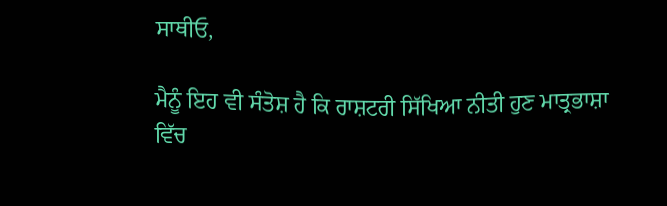ਸਾਥੀਓ,

ਮੈਨੂੰ ਇਹ ਵੀ ਸੰਤੋਸ਼ ਹੈ ਕਿ ਰਾਸ਼ਟਰੀ ਸਿੱਖਿਆ ਨੀਤੀ ਹੁਣ ਮਾਤ੍ਰਭਾਸ਼ਾ ਵਿੱਚ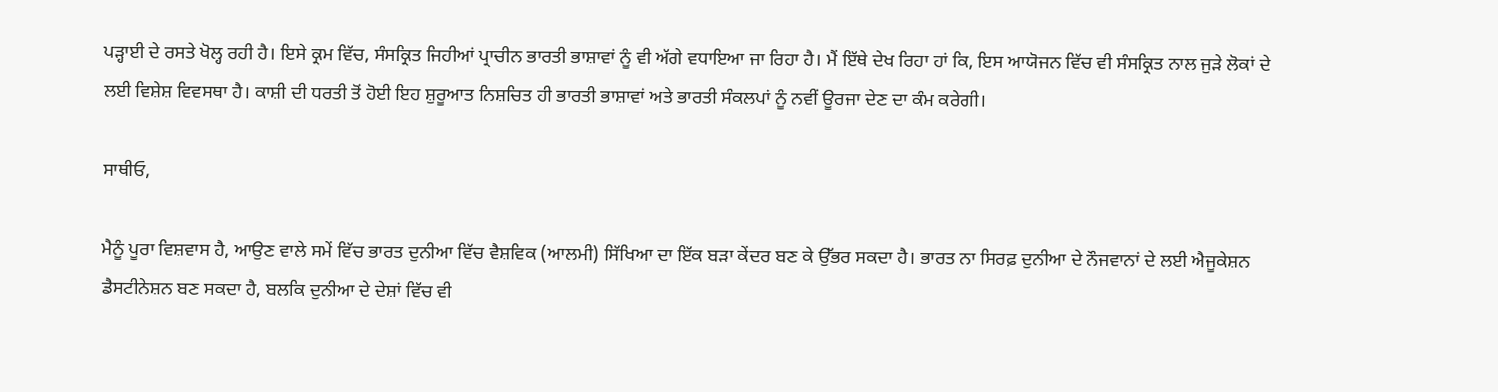ਪੜ੍ਹਾਈ ਦੇ ਰਸਤੇ ਖੋਲ੍ਹ ਰਹੀ ਹੈ। ਇਸੇ ਕ੍ਰਮ ਵਿੱਚ, ਸੰਸਕ੍ਰਿਤ ਜਿਹੀਆਂ ਪ੍ਰਾਚੀਨ ਭਾਰਤੀ ਭਾਸ਼ਾਵਾਂ ਨੂੰ ਵੀ ਅੱਗੇ ਵਧਾਇਆ ਜਾ ਰਿਹਾ ਹੈ। ਮੈਂ ਇੱਥੇ ਦੇਖ ਰਿਹਾ ਹਾਂ ਕਿ, ਇਸ ਆਯੋਜਨ ਵਿੱਚ ਵੀ ਸੰਸਕ੍ਰਿਤ ਨਾਲ ਜੁੜੇ ਲੋਕਾਂ ਦੇ ਲਈ ਵਿਸ਼ੇਸ਼ ਵਿਵਸਥਾ ਹੈ। ਕਾਸ਼ੀ ਦੀ ਧਰਤੀ ਤੋਂ ਹੋਈ ਇਹ ਸ਼ੁਰੂਆਤ ਨਿਸ਼ਚਿਤ ਹੀ ਭਾਰਤੀ ਭਾਸ਼ਾਵਾਂ ਅਤੇ ਭਾਰਤੀ ਸੰਕਲਪਾਂ ਨੂੰ ਨਵੀਂ ਊਰਜਾ ਦੇਣ ਦਾ ਕੰਮ ਕਰੇਗੀ।

ਸਾਥੀਓ,

ਮੈਨੂੰ ਪੂਰਾ ਵਿਸ਼ਵਾਸ ਹੈ, ਆਉਣ ਵਾਲੇ ਸਮੇਂ ਵਿੱਚ ਭਾਰਤ ਦੁਨੀਆ ਵਿੱਚ ਵੈਸ਼ਵਿਕ (ਆਲਮੀ) ਸਿੱਖਿਆ ਦਾ ਇੱਕ ਬੜਾ ਕੇਂਦਰ ਬਣ ਕੇ ਉੱਭਰ ਸਕਦਾ ਹੈ। ਭਾਰਤ ਨਾ ਸਿਰਫ਼ ਦੁਨੀਆ ਦੇ ਨੌਜਵਾਨਾਂ ਦੇ ਲਈ ਐਜੂਕੇਸ਼ਨ ਡੈਸਟੀਨੇਸ਼ਨ ਬਣ ਸਕਦਾ ਹੈ, ਬਲਕਿ ਦੁਨੀਆ ਦੇ ਦੇਸ਼ਾਂ ਵਿੱਚ ਵੀ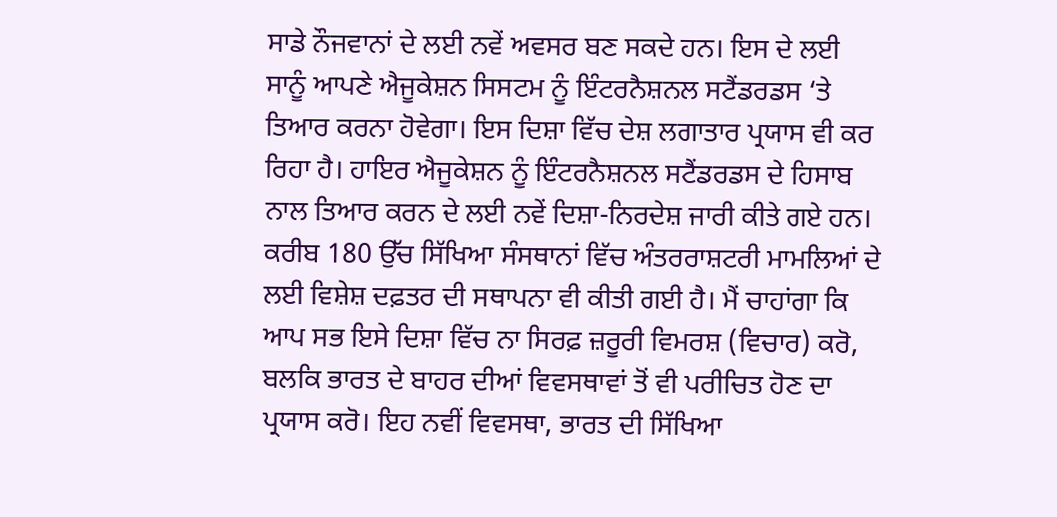ਸਾਡੇ ਨੌਜਵਾਨਾਂ ਦੇ ਲਈ ਨਵੇਂ ਅਵਸਰ ਬਣ ਸਕਦੇ ਹਨ। ਇਸ ਦੇ ਲਈ ਸਾਨੂੰ ਆਪਣੇ ਐਜੂਕੇਸ਼ਨ ਸਿਸਟਮ ਨੂੰ ਇੰਟਰਨੈਸ਼ਨਲ ਸਟੈਂਡਰਡਸ ‘ਤੇ ਤਿਆਰ ਕਰਨਾ ਹੋਵੇਗਾ। ਇਸ ਦਿਸ਼ਾ ਵਿੱਚ ਦੇਸ਼ ਲਗਾਤਾਰ ਪ੍ਰਯਾਸ ਵੀ ਕਰ ਰਿਹਾ ਹੈ। ਹਾਇਰ ਐਜੂਕੇਸ਼ਨ ਨੂੰ ਇੰਟਰਨੈਸ਼ਨਲ ਸਟੈਂਡਰਡਸ ਦੇ ਹਿਸਾਬ ਨਾਲ ਤਿਆਰ ਕਰਨ ਦੇ ਲਈ ਨਵੇਂ ਦਿਸ਼ਾ-ਨਿਰਦੇਸ਼ ਜਾਰੀ ਕੀਤੇ ਗਏ ਹਨ। ਕਰੀਬ 180 ਉੱਚ ਸਿੱਖਿਆ ਸੰਸਥਾਨਾਂ ਵਿੱਚ ਅੰਤਰਰਾਸ਼ਟਰੀ ਮਾਮਲਿਆਂ ਦੇ ਲਈ ਵਿਸ਼ੇਸ਼ ਦਫ਼ਤਰ ਦੀ ਸਥਾਪਨਾ ਵੀ ਕੀਤੀ ਗਈ ਹੈ। ਮੈਂ ਚਾਹਾਂਗਾ ਕਿ ਆਪ ਸਭ ਇਸੇ ਦਿਸ਼ਾ ਵਿੱਚ ਨਾ ਸਿਰਫ਼ ਜ਼ਰੂਰੀ ਵਿਮਰਸ਼ (ਵਿਚਾਰ) ਕਰੋ, ਬਲਕਿ ਭਾਰਤ ਦੇ ਬਾਹਰ ਦੀਆਂ ਵਿਵਸਥਾਵਾਂ ਤੋਂ ਵੀ ਪਰੀਚਿਤ ਹੋਣ ਦਾ ਪ੍ਰਯਾਸ ਕਰੋ। ਇਹ ਨਵੀਂ ਵਿਵਸਥਾ, ਭਾਰਤ ਦੀ ਸਿੱਖਿਆ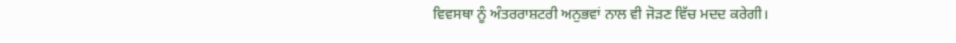ਵਿਵਸਥਾ ਨੂੰ ਅੰਤਰਰਾਸ਼ਟਰੀ ਅਨੁਭਵਾਂ ਨਾਲ ਵੀ ਜੋੜਣ ਵਿੱਚ ਮਦਦ ਕਰੇਗੀ।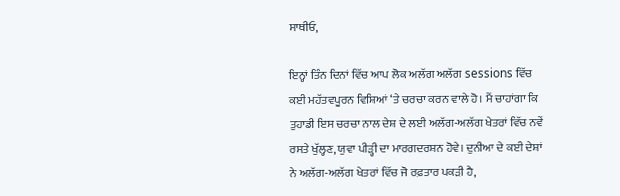ਸਾਥੀਓ,

ਇਨ੍ਹਾਂ ਤਿੰਨ ਦਿਨਾਂ ਵਿੱਚ ਆਪ ਲੋਕ ਅਲੱਗ ਅਲੱਗ sessions ਵਿੱਚ ਕਈ ਮਹੱਤਵਪੂਰਨ ਵਿਸ਼ਿਆਂ ‘ਤੇ ਚਰਚਾ ਕਰਨ ਵਾਲੇ ਹੋ। ਮੈਂ ਚਾਹਾਂਗਾ ਕਿ ਤੁਹਾਡੀ ਇਸ ਚਰਚਾ ਨਾਲ ਦੇਸ਼ ਦੇ ਲਈ ਅਲੱਗ-ਅਲੱਗ ਖੇਤਰਾਂ ਵਿੱਚ ਨਵੇਂ ਰਸਤੇ ਖੁੱਲ੍ਹਣ, ਯੁਵਾ ਪੀੜ੍ਹੀ ਦਾ ਮਾਰਗਦਰਸ਼ਨ ਹੋਵੇ। ਦੁਨੀਆ ਦੇ ਕਈ ਦੇਸ਼ਾਂ ਨੇ ਅਲੱਗ-ਅਲੱਗ ਖੇਤਰਾਂ ਵਿੱਚ ਜੋ ਰਫ਼ਤਾਰ ਪਕੜੀ ਹੈ,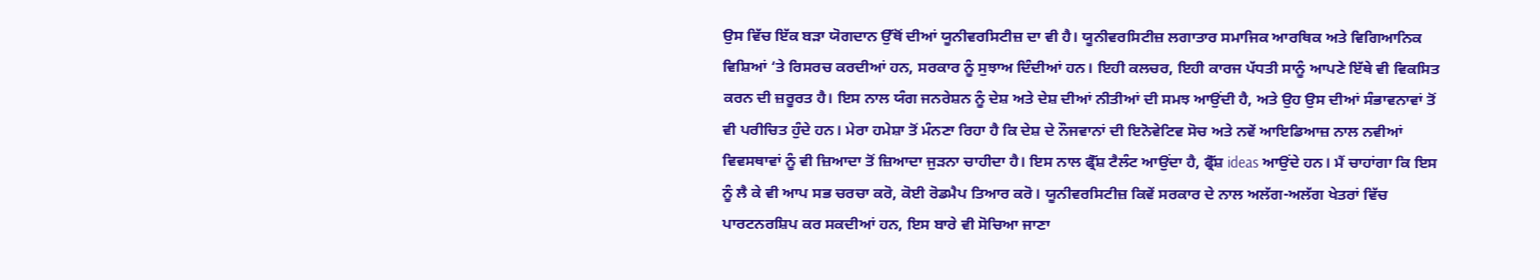ਉਸ ਵਿੱਚ ਇੱਕ ਬੜਾ ਯੋਗਦਾਨ ਉੱਥੋਂ ਦੀਆਂ ਯੂਨੀਵਰਸਿਟੀਜ਼ ਦਾ ਵੀ ਹੈ। ਯੂਨੀਵਰਸਿਟੀਜ਼ ਲਗਾਤਾਰ ਸਮਾਜਿਕ ਆਰਥਿਕ ਅਤੇ ਵਿਗਿਆਨਿਕ ਵਿਸ਼ਿਆਂ ‘ਤੇ ਰਿਸਰਚ ਕਰਦੀਆਂ ਹਨ, ਸਰਕਾਰ ਨੂੰ ਸੁਝਾਅ ਦਿੰਦੀਆਂ ਹਨ। ਇਹੀ ਕਲਚਰ, ਇਹੀ ਕਾਰਜ ਪੱਧਤੀ ਸਾਨੂੰ ਆਪਣੇ ਇੱਥੇ ਵੀ ਵਿਕਸਿਤ ਕਰਨ ਦੀ ਜ਼ਰੂਰਤ ਹੈ। ਇਸ ਨਾਲ ਯੰਗ ਜਨਰੇਸ਼ਨ ਨੂੰ ਦੇਸ਼ ਅਤੇ ਦੇਸ਼ ਦੀਆਂ ਨੀਤੀਆਂ ਦੀ ਸਮਝ ਆਉਂਦੀ ਹੈ, ਅਤੇ ਉਹ ਉਸ ਦੀਆਂ ਸੰਭਾਵਨਾਵਾਂ ਤੋਂ ਵੀ ਪਰੀਚਿਤ ਹੁੰਦੇ ਹਨ। ਮੇਰਾ ਹਮੇਸ਼ਾ ਤੋਂ ਮੰਨਣਾ ਰਿਹਾ ਹੈ ਕਿ ਦੇਸ਼ ਦੇ ਨੌਜਵਾਨਾਂ ਦੀ ਇਨੋਵੇਟਿਵ ਸੋਚ ਅਤੇ ਨਵੇਂ ਆਇਡਿਆਜ਼ ਨਾਲ ਨਵੀਆਂ ਵਿਵਸਥਾਵਾਂ ਨੂੰ ਵੀ ਜ਼ਿਆਦਾ ਤੋਂ ਜ਼ਿਆਦਾ ਜੁੜਨਾ ਚਾਹੀਦਾ ਹੈ। ਇਸ ਨਾਲ ਫ੍ਰੈੱਸ਼ ਟੈਲੰਟ ਆਉਂਦਾ ਹੈ, ਫ੍ਰੈੱਸ਼ ideas ਆਉਂਦੇ ਹਨ। ਮੈਂ ਚਾਹਾਂਗਾ ਕਿ ਇਸ ਨੂੰ ਲੈ ਕੇ ਵੀ ਆਪ ਸਭ ਚਰਚਾ ਕਰੋ, ਕੋਈ ਰੋਡਮੈਪ ਤਿਆਰ ਕਰੋ। ਯੂਨੀਵਰਸਿਟੀਜ਼ ਕਿਵੇਂ ਸਰਕਾਰ ਦੇ ਨਾਲ ਅਲੱਗ-ਅਲੱਗ ਖੇਤਰਾਂ ਵਿੱਚ ਪਾਰਟਨਰਸ਼ਿਪ ਕਰ ਸਕਦੀਆਂ ਹਨ, ਇਸ ਬਾਰੇ ਵੀ ਸੋਚਿਆ ਜਾਣਾ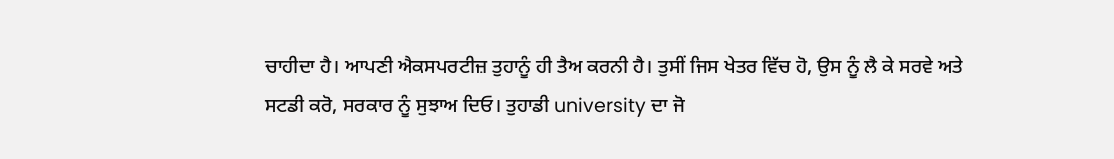ਚਾਹੀਦਾ ਹੈ। ਆਪਣੀ ਐਕਸਪਰਟੀਜ਼ ਤੁਹਾਨੂੰ ਹੀ ਤੈਅ ਕਰਨੀ ਹੈ। ਤੁਸੀਂ ਜਿਸ ਖੇਤਰ ਵਿੱਚ ਹੋ, ਉਸ ਨੂੰ ਲੈ ਕੇ ਸਰਵੇ ਅਤੇ ਸਟਡੀ ਕਰੋ, ਸਰਕਾਰ ਨੂੰ ਸੁਝਾਅ ਦਿਓ। ਤੁਹਾਡੀ university ਦਾ ਜੋ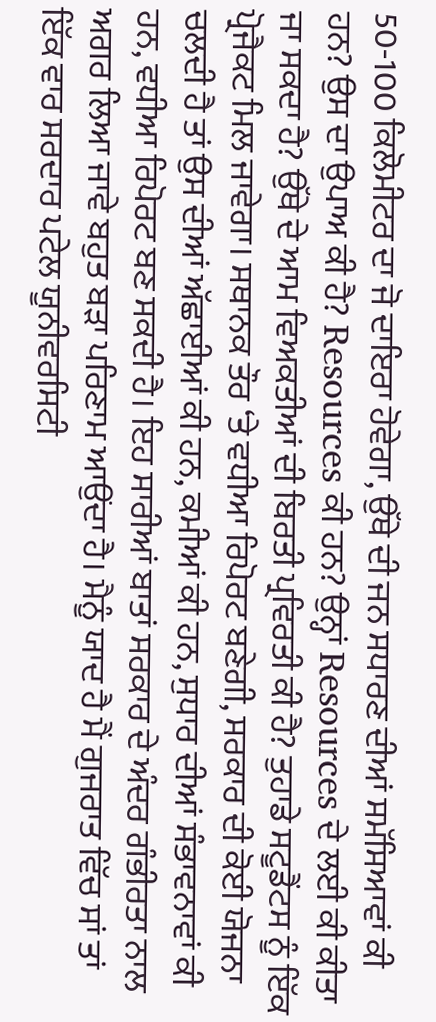50-100 ਕਿਲੋਮੀਟਰ ਦਾ ਜੋ ਦਾਇਰਾ ਹੋਵੇਗਾ, ਉੱਥੇ ਦੀ ਜਨ ਸਧਾਰਣ ਦੀਆਂ ਸਮੱਸਿਆਵਾਂ ਕੀ ਹਨ? ਉਸ ਦਾ ਉਪਾਅ ਕੀ ਹੈ? Resources ਕੀ ਹਨ? ਉਨ੍ਹਾਂ Resources ਦੇ ਲਈ ਕੀ ਕੀਤਾ ਜਾ ਸਕਦਾ ਹੈ? ਉੱਥੇ ਦੇ ਆਮ ਵਿਅਕਤੀਆਂ ਦੀ ਬਿਰਤੀ ਪ੍ਰਵਿਰਤੀ ਕੀ ਹੈ? ਤੁਹਾਡੇ ਸਟੂਡੈਂਟਸ ਨੂੰ ਇੱਕ ਪ੍ਰੋਜੈਕਟ ਮਿਲ ਜਾਵੇਗਾ। ਸਥਾਨਕ ਤੌਰ ‘ਤੇ ਵਧੀਆ ਰਿਪੋਰਟ ਬਣੇਗੀ, ਸਰਕਾਰ ਦੀ ਕੋਈ ਯੋਜਨਾ ਚਲਦੀ ਹੈ ਤਾਂ ਉਸ ਦੀਆਂ ਅੱਛਾਈਆਂ ਕੀ ਹਨ, ਕਮੀਆਂ ਕੀ ਹਨ, ਸੁਧਾਰ ਦੀਆਂ ਸੰਭਾਵਨਾਵਾਂ ਕੀ ਹਨ, ਵਧੀਆ ਰਿਪੋਰਟ ਬਣ ਸਕਦੀ ਹੈ। ਇਹ ਸਾਰੀਆਂ ਬਾਤਾਂ ਸਰਕਾਰ ਦੇ ਅੰਦਰ ਗੰਭੀਰਤਾ ਨਾਲ ਅਗਰ ਲਿਆ ਜਾਵੇ ਬਹੁਤ ਬੜਾ ਪਰਿਣਾਮ ਆਉਂਦਾ ਹੈ। ਮੈਨੂੰ ਯਾਦ ਹੈ ਮੈਂ ਗੁਜਰਾਤ ਵਿੱਚ ਸਾਂ ਤਾਂ ਇੱਕ ਵਾਰ ਸਰਦਾਰ ਪਟੇਲ ਯੂਨੀਵਰਸਿਟੀ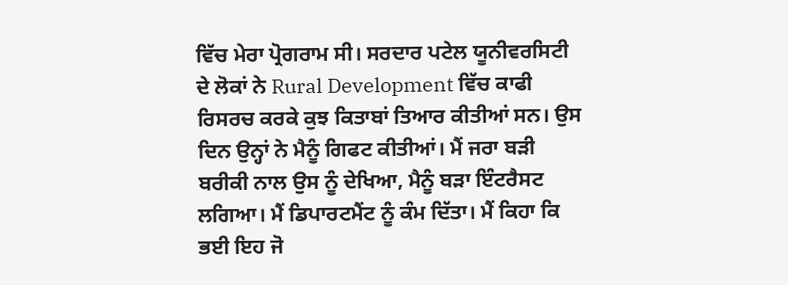ਵਿੱਚ ਮੇਰਾ ਪ੍ਰੋਗਰਾਮ ਸੀ। ਸਰਦਾਰ ਪਟੇਲ ਯੂਨੀਵਰਸਿਟੀ ਦੇ ਲੋਕਾਂ ਨੇ Rural Development ਵਿੱਚ ਕਾਫੀ ਰਿਸਰਚ ਕਰਕੇ ਕੁਝ ਕਿਤਾਬਾਂ ਤਿਆਰ ਕੀਤੀਆਂ ਸਨ। ਉਸ ਦਿਨ ਉਨ੍ਹਾਂ ਨੇ ਮੈਨੂੰ ਗਿਫਟ ਕੀਤੀਆਂ। ਮੈਂ ਜਰਾ ਬੜੀ ਬਰੀਕੀ ਨਾਲ ਉਸ ਨੂੰ ਦੇਖਿਆ, ਮੈਨੂੰ ਬੜਾ ਇੰਟਰੈਸਟ ਲਗਿਆ। ਮੈਂ ਡਿਪਾਰਟਮੈਂਟ ਨੂੰ ਕੰਮ ਦਿੱਤਾ। ਮੈਂ ਕਿਹਾ ਕਿ ਭਈ ਇਹ ਜੋ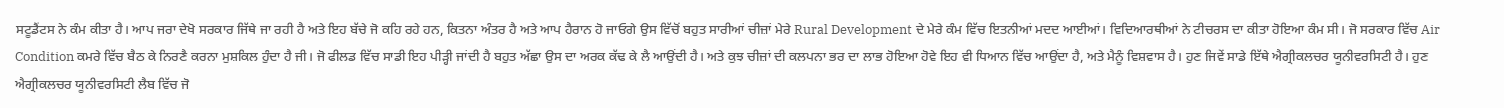ਸਟੂਡੈਂਟਸ ਨੇ ਕੰਮ ਕੀਤਾ ਹੈ। ਆਪ ਜਰਾ ਦੇਖੋ ਸਰਕਾਰ ਜਿੱਥੇ ਜਾ ਰਹੀ ਹੈ ਅਤੇ ਇਹ ਬੱਚੇ ਜੋ ਕਹਿ ਰਹੇ ਹਨ, ਕਿਤਨਾ ਅੰਤਰ ਹੈ ਅਤੇ ਆਪ ਹੈਰਾਨ ਹੋ ਜਾਓਗੇ ਉਸ ਵਿੱਚੋਂ ਬਹੁਤ ਸਾਰੀਆਂ ਚੀਜ਼ਾਂ ਮੇਰੇ Rural Development ਦੇ ਮੇਰੇ ਕੰਮ ਵਿੱਚ ਇਤਨੀਆਂ ਮਦਦ ਆਈਆਂ। ਵਿਦਿਆਰਥੀਆਂ ਨੇ ਟੀਚਰਸ ਦਾ ਕੀਤਾ ਹੋਇਆ ਕੰਮ ਸੀ। ਜੋ ਸਰਕਾਰ ਵਿੱਚ Air Condition ਕਮਰੇ ਵਿੱਚ ਬੈਠ ਕੇ ਨਿਰਣੈ ਕਰਨਾ ਮੁਸ਼ਕਿਲ ਹੁੰਦਾ ਹੈ ਜੀ। ਜੋ ਫੀਲਡ ਵਿੱਚ ਸਾਡੀ ਇਹ ਪੀੜ੍ਹੀ ਜਾਂਦੀ ਹੈ ਬਹੁਤ ਅੱਛਾ ਉਸ ਦਾ ਅਰਕ ਕੱਢ ਕੇ ਲੈ ਆਉਂਦੀ ਹੈ। ਅਤੇ ਕੁਝ ਚੀਜ਼ਾਂ ਦੀ ਕਲਪਨਾ ਭਰ ਦਾ ਲਾਭ ਹੋਇਆ ਹੋਵੇ ਇਹ ਵੀ ਧਿਆਨ ਵਿੱਚ ਆਉਂਦਾ ਹੈ, ਅਤੇ ਮੈਨੂੰ ਵਿਸ਼ਵਾਸ ਹੈ। ਹੁਣ ਜਿਵੇਂ ਸਾਡੇ ਇੱਥੇ ਐਗ੍ਰੀਕਲਚਰ ਯੂਨੀਵਰਸਿਟੀ ਹੈ। ਹੁਣ ਐਗ੍ਰੀਕਲਚਰ ਯੂਨੀਵਰਸਿਟੀ ਲੈਬ ਵਿੱਚ ਜੋ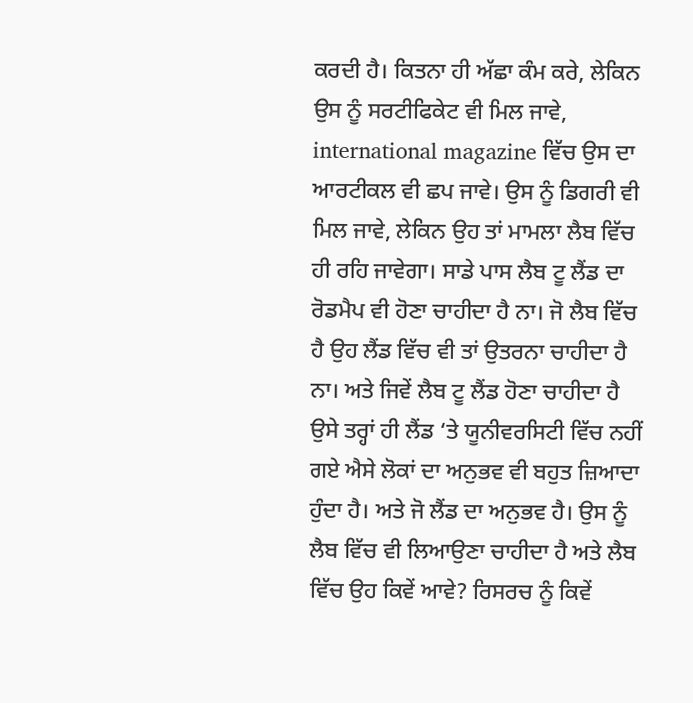ਕਰਦੀ ਹੈ। ਕਿਤਨਾ ਹੀ ਅੱਛਾ ਕੰਮ ਕਰੇ, ਲੇਕਿਨ ਉਸ ਨੂੰ ਸਰਟੀਫਿਕੇਟ ਵੀ ਮਿਲ ਜਾਵੇ, international magazine ਵਿੱਚ ਉਸ ਦਾ ਆਰਟੀਕਲ ਵੀ ਛਪ ਜਾਵੇ। ਉਸ ਨੂੰ ਡਿਗਰੀ ਵੀ ਮਿਲ ਜਾਵੇ, ਲੇਕਿਨ ਉਹ ਤਾਂ ਮਾਮਲਾ ਲੈਬ ਵਿੱਚ ਹੀ ਰਹਿ ਜਾਵੇਗਾ। ਸਾਡੇ ਪਾਸ ਲੈਬ ਟੂ ਲੈਂਡ ਦਾ ਰੋਡਮੈਪ ਵੀ ਹੋਣਾ ਚਾਹੀਦਾ ਹੈ ਨਾ। ਜੋ ਲੈਬ ਵਿੱਚ ਹੈ ਉਹ ਲੈਂਡ ਵਿੱਚ ਵੀ ਤਾਂ ਉਤਰਨਾ ਚਾਹੀਦਾ ਹੈ ਨਾ। ਅਤੇ ਜਿਵੇਂ ਲੈਬ ਟੂ ਲੈਂਡ ਹੋਣਾ ਚਾਹੀਦਾ ਹੈ ਉਸੇ ਤਰ੍ਹਾਂ ਹੀ ਲੈਂਡ ‘ਤੇ ਯੂਨੀਵਰਸਿਟੀ ਵਿੱਚ ਨਹੀਂ ਗਏ ਐਸੇ ਲੋਕਾਂ ਦਾ ਅਨੁਭਵ ਵੀ ਬਹੁਤ ਜ਼ਿਆਦਾ ਹੁੰਦਾ ਹੈ। ਅਤੇ ਜੋ ਲੈਂਡ ਦਾ ਅਨੁਭਵ ਹੈ। ਉਸ ਨੂੰ ਲੈਬ ਵਿੱਚ ਵੀ ਲਿਆਉਣਾ ਚਾਹੀਦਾ ਹੈ ਅਤੇ ਲੈਬ ਵਿੱਚ ਉਹ ਕਿਵੇਂ ਆਵੇ? ਰਿਸਰਚ ਨੂੰ ਕਿਵੇਂ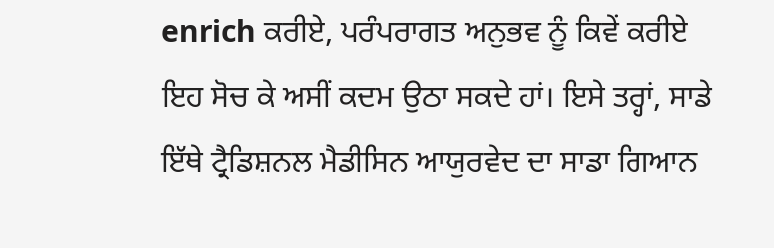enrich ਕਰੀਏ, ਪਰੰਪਰਾਗਤ ਅਨੁਭਵ ਨੂੰ ਕਿਵੇਂ ਕਰੀਏ ਇਹ ਸੋਚ ਕੇ ਅਸੀਂ ਕਦਮ ਉਠਾ ਸਕਦੇ ਹਾਂ। ਇਸੇ ਤਰ੍ਹਾਂ, ਸਾਡੇ ਇੱਥੇ ਟ੍ਰੈਡਿਸ਼ਨਲ ਮੈਡੀਸਿਨ ਆਯੁਰਵੇਦ ਦਾ ਸਾਡਾ ਗਿਆਨ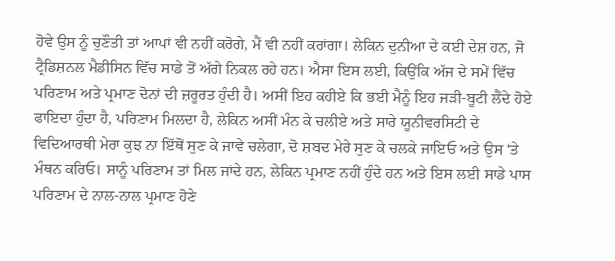ਹੋਵੇ ਉਸ ਨੂੰ ਚੁਣੌਤੀ ਤਾਂ ਆਪਾਂ ਵੀ ਨਹੀਂ ਕਰੋਗੇ, ਮੈਂ ਵੀ ਨਹੀਂ ਕਰਾਂਗਾ। ਲੇਕਿਨ ਦੁਨੀਆ ਦੇ ਕਈ ਦੇਸ਼ ਹਨ, ਜੋ ਟ੍ਰੈਡਿਸ਼ਨਲ ਮੈਡੀਸਿਨ ਵਿੱਚ ਸਾਡੇ ਤੋਂ ਅੱਗੇ ਨਿਕਲ ਰਹੇ ਹਨ। ਐਸਾ ਇਸ ਲਈ, ਕਿਉਂਕਿ ਅੱਜ ਦੇ ਸਮੇਂ ਵਿੱਚ ਪਰਿਣਾਮ ਅਤੇ ਪ੍ਰਮਾਣ ਦੋਨਾਂ ਦੀ ਜ਼ਰੂਰਤ ਹੁੰਦੀ ਹੈ। ਅਸੀਂ ਇਹ ਕਹੀਏ ਕਿ ਭਈ ਮੈਨੂੰ ਇਹ ਜੜੀ-ਬੂਟੀ ਲੈਂਦੇ ਹੋਏ ਫਾਇਦਾ ਹੁੰਦਾ ਹੈ, ਪਰਿਣਾਮ ਮਿਲਦਾ ਹੈ, ਲੇਕਿਨ ਅਸੀਂ ਮੰਨ ਕੇ ਚਲੀਏ ਅਤੇ ਸਾਰੇ ਯੂਨੀਵਰਸਿਟੀ ਦੇ ਵਿਦਿਆਰਥੀ ਮੇਰਾ ਕੁਝ ਨਾ ਇੱਥੋਂ ਸੁਣ ਕੇ ਜਾਵੇ ਚਲੇਗਾ, ਦੋ ਸ਼ਬਦ ਮੇਰੇ ਸੁਣ ਕੇ ਚਲਕੇ ਜਾਇਓ ਅਤੇ ਉਸ ‘ਤੇ ਮੰਥਨ ਕਰਿਓ। ਸਾਨੂੰ ਪਰਿਣਾਮ ਤਾਂ ਮਿਲ ਜਾਂਦੇ ਹਨ, ਲੇਕਿਨ ਪ੍ਰਮਾਣ ਨਹੀਂ ਹੁੰਦੇ ਹਨ ਅਤੇ ਇਸ ਲਈ ਸਾਡੇ ਪਾਸ ਪਰਿਣਾਮ ਦੇ ਨਾਲ-ਨਾਲ ਪ੍ਰਮਾਣ ਹੋਣੇ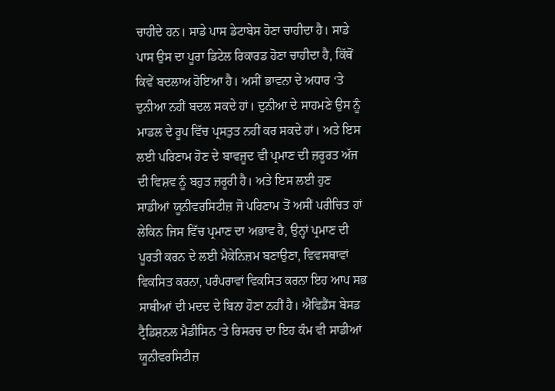ਚਾਹੀਦੇ ਹਨ। ਸਾਡੇ ਪਾਸ ਡੇਟਾਬੇਸ ਹੋਣਾ ਚਾਹੀਦਾ ਹੈ। ਸਾਡੇ ਪਾਸ ਉਸ ਦਾ ਪੂਰਾ ਡਿਟੇਲ ਰਿਕਾਰਡ ਹੋਣਾ ਚਾਹੀਦਾ ਹੈ, ਕਿੱਥੋਂ ਕਿਵੇਂ ਬਦਲਾਅ ਹੋਇਆ ਹੈ। ਅਸੀਂ ਭਾਵਨਾ ਦੇ ਅਧਾਰ ‘ਤੇ ਦੁਨੀਆ ਨਹੀਂ ਬਦਲ ਸਕਦੇ ਹਾਂ। ਦੁਨੀਆ ਦੇ ਸਾਹਮਣੇ ਉਸ ਨੂੰ ਮਾਡਲ ਦੇ ਰੂਪ ਵਿੱਚ ਪ੍ਰਸਤੁਤ ਨਹੀਂ ਕਰ ਸਕਦੇ ਹਾਂ। ਅਤੇ ਇਸ ਲਈ ਪਰਿਣਾਮ ਹੋਣ ਦੇ ਬਾਵਜੂਦ ਵੀ ਪ੍ਰਮਾਣ ਦੀ ਜ਼ਰੂਰਤ ਅੱਜ ਦੀ ਵਿਸ਼ਵ ਨੂੰ ਬਹੁਤ ਜ਼ਰੂਰੀ ਹੈ। ਅਤੇ ਇਸ ਲਈ ਹੁਣ ਸਾਡੀਆਂ ਯੂਨੀਵਰਸਿਟੀਜ਼ ਜੋ ਪਰਿਣਾਮ ਤੋਂ ਅਸੀਂ ਪਰੀਚਿਤ ਹਾਂ ਲੇਕਿਨ ਜਿਸ ਵਿੱਚ ਪ੍ਰਮਾਣ ਦਾ ਅਭਾਵ ਹੈ, ਉਨ੍ਹਾਂ ਪ੍ਰਮਾਣ ਦੀ ਪੂਰਤੀ ਕਰਨ ਦੇ ਲਈ ਮੈਕੇਨਿਜ਼ਮ ਬਣਾਉਣਾ, ਵਿਵਸਥਾਵਾਂ ਵਿਕਸਿਤ ਕਰਨਾ, ਪਰੰਪਰਾਵਾਂ ਵਿਕਸਿਤ ਕਰਨਾ ਇਹ ਆਪ ਸਭ ਸਾਥੀਆਂ ਦੀ ਮਦਦ ਦੇ ਬਿਨਾ ਹੋਣਾ ਨਹੀਂ ਹੈ। ਐਵਿਡੈਂਸ ਬੇਸਡ ਟ੍ਰੈਡਿਸ਼ਨਲ ਮੈਡੀਸਿਨ ‘ਤੇ ਰਿਸਰਚ ਦਾ ਇਹ ਕੰਮ ਵੀ ਸਾਡੀਆਂ ਯੂਨੀਵਰਸਿਟੀਜ਼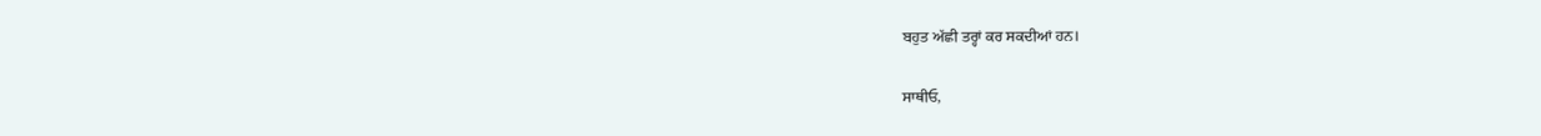ਬਹੁਤ ਅੱਛੀ ਤਰ੍ਹਾਂ ਕਰ ਸਕਦੀਆਂ ਹਨ।

ਸਾਥੀਓ,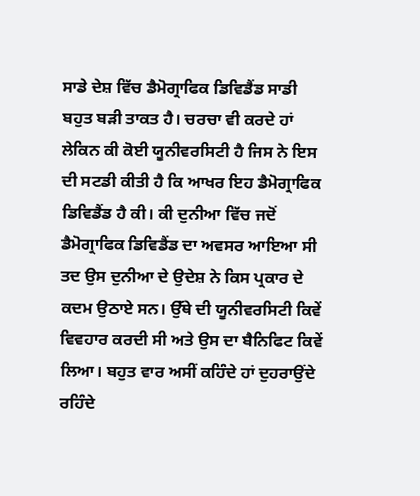ਸਾਡੇ ਦੇਸ਼ ਵਿੱਚ ਡੈਮੋਗ੍ਰਾਫਿਕ ਡਿਵਿਡੈਂਡ ਸਾਡੀ ਬਹੁਤ ਬੜੀ ਤਾਕਤ ਹੈ। ਚਰਚਾ ਵੀ ਕਰਦੇ ਹਾਂ ਲੇਕਿਨ ਕੀ ਕੋਈ ਯੂਨੀਵਰਸਿਟੀ ਹੈ ਜਿਸ ਨੇ ਇਸ ਦੀ ਸਟਡੀ ਕੀਤੀ ਹੈ ਕਿ ਆਖਰ ਇਹ ਡੈਮੋਗ੍ਰਾਫਿਕ ਡਿਵਿਡੈਂਡ ਹੈ ਕੀ। ਕੀ ਦੁਨੀਆ ਵਿੱਚ ਜਦੋਂ ਡੈਮੋਗ੍ਰਾਫਿਕ ਡਿਵਿਡੈਂਡ ਦਾ ਅਵਸਰ ਆਇਆ ਸੀ ਤਦ ਉਸ ਦੁਨੀਆ ਦੇ ਉਦੇਸ਼ ਨੇ ਕਿਸ ਪ੍ਰਕਾਰ ਦੇ ਕਦਮ ਉਠਾਏ ਸਨ। ਉੱਥੇ ਦੀ ਯੂਨੀਵਰਸਿਟੀ ਕਿਵੇਂ ਵਿਵਹਾਰ ਕਰਦੀ ਸੀ ਅਤੇ ਉਸ ਦਾ ਬੈਨਿਫਿਟ ਕਿਵੇਂ ਲਿਆ। ਬਹੁਤ ਵਾਰ ਅਸੀਂ ਕਹਿੰਦੇ ਹਾਂ ਦੁਹਰਾਉਂਦੇ ਰਹਿੰਦੇ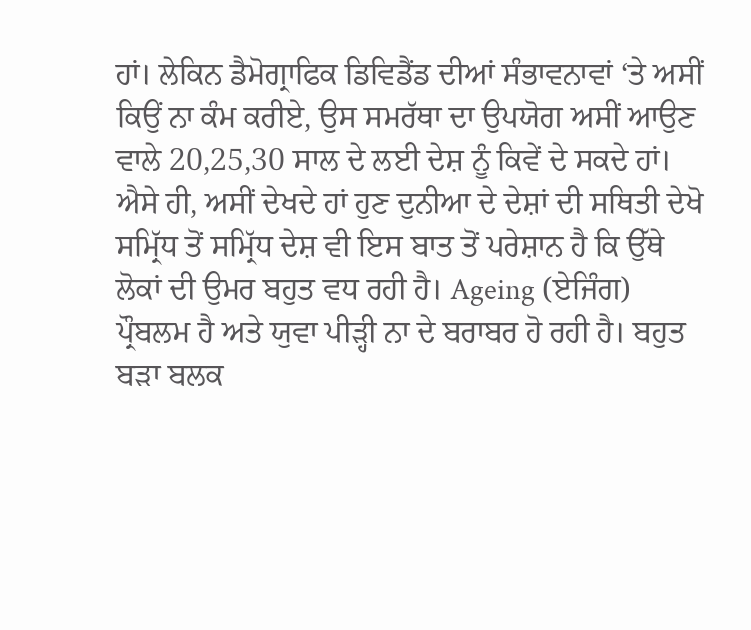ਹਾਂ। ਲੇਕਿਨ ਡੈਮੋਗ੍ਰਾਫਿਕ ਡਿਵਿਡੈਂਡ ਦੀਆਂ ਸੰਭਾਵਨਾਵਾਂ ‘ਤੇ ਅਸੀਂ ਕਿਉਂ ਨਾ ਕੰਮ ਕਰੀਏ, ਉਸ ਸਮਰੱਥਾ ਦਾ ਉਪਯੋਗ ਅਸੀਂ ਆਉਣ ਵਾਲੇ 20,25,30 ਸਾਲ ਦੇ ਲਈ ਦੇਸ਼ ਨੂੰ ਕਿਵੇਂ ਦੇ ਸਕਦੇ ਹਾਂ। ਐਸੇ ਹੀ, ਅਸੀਂ ਦੇਖਦੇ ਹਾਂ ਹੁਣ ਦੁਨੀਆ ਦੇ ਦੇਸ਼ਾਂ ਦੀ ਸਥਿਤੀ ਦੇਖੋ ਸਮ੍ਰਿੱਧ ਤੋਂ ਸਮ੍ਰਿੱਧ ਦੇਸ਼ ਵੀ ਇਸ ਬਾਤ ਤੋਂ ਪਰੇਸ਼ਾਨ ਹੈ ਕਿ ਉੱਥੇ ਲੋਕਾਂ ਦੀ ਉਮਰ ਬਹੁਤ ਵਧ ਰਹੀ ਹੈ। Ageing (ਏਜਿੰਗ) ਪ੍ਰੌਬਲਮ ਹੈ ਅਤੇ ਯੁਵਾ ਪੀੜ੍ਹੀ ਨਾ ਦੇ ਬਰਾਬਰ ਹੋ ਰਹੀ ਹੈ। ਬਹੁਤ ਬੜਾ ਬਲਕ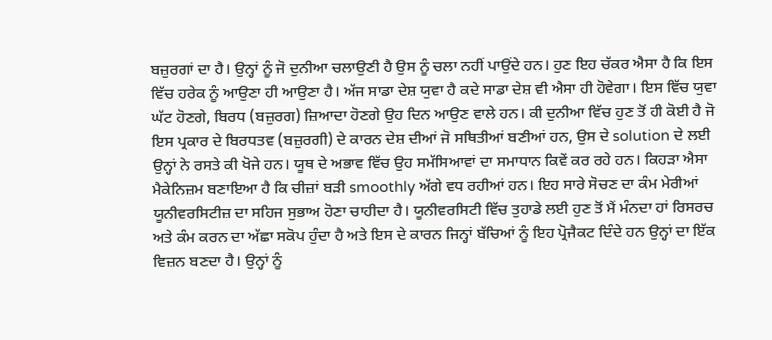ਬਜ਼ੁਰਗਾਂ ਦਾ ਹੈ। ਉਨ੍ਹਾਂ ਨੂੰ ਜੋ ਦੁਨੀਆ ਚਲਾਉਣੀ ਹੈ ਉਸ ਨੂੰ ਚਲਾ ਨਹੀਂ ਪਾਉਂਦੇ ਹਨ। ਹੁਣ ਇਹ ਚੱਕਰ ਐਸਾ ਹੈ ਕਿ ਇਸ ਵਿੱਚ ਹਰੇਕ ਨੂੰ ਆਉਣਾ ਹੀ ਆਉਣਾ ਹੈ। ਅੱਜ ਸਾਡਾ ਦੇਸ਼ ਯੁਵਾ ਹੈ ਕਦੇ ਸਾਡਾ ਦੇਸ਼ ਵੀ ਐਸਾ ਹੀ ਹੋਵੇਗਾ। ਇਸ ਵਿੱਚ ਯੁਵਾ ਘੱਟ ਹੋਣਗੇ, ਬਿਰਧ (ਬਜ਼ੁਰਗ) ਜ਼ਿਆਦਾ ਹੋਣਗੇ ਉਹ ਦਿਨ ਆਉਣ ਵਾਲੇ ਹਨ। ਕੀ ਦੁਨੀਆ ਵਿੱਚ ਹੁਣ ਤੋਂ ਹੀ ਕੋਈ ਹੈ ਜੋ ਇਸ ਪ੍ਰਕਾਰ ਦੇ ਬਿਰਧਤਵ (ਬਜ਼ੁਰਗੀ) ਦੇ ਕਾਰਨ ਦੇਸ਼ ਦੀਆਂ ਜੋ ਸਥਿਤੀਆਂ ਬਣੀਆਂ ਹਨ, ਉਸ ਦੇ solution ਦੇ ਲਈ ਉਨ੍ਹਾਂ ਨੇ ਰਸਤੇ ਕੀ ਖੋਜੇ ਹਨ। ਯੂਥ ਦੇ ਅਭਾਵ ਵਿੱਚ ਉਹ ਸਮੱਸਿਆਵਾਂ ਦਾ ਸਮਾਧਾਨ ਕਿਵੇਂ ਕਰ ਰਹੇ ਹਨ। ਕਿਹੜਾ ਐਸਾ ਮੈਕੇਨਿਜ਼ਮ ਬਣਾਇਆ ਹੈ ਕਿ ਚੀਜ਼ਾਂ ਬੜੀ smoothly ਅੱਗੇ ਵਧ ਰਹੀਆਂ ਹਨ। ਇਹ ਸਾਰੇ ਸੋਚਣ ਦਾ ਕੰਮ ਮੇਰੀਆਂ ਯੂਨੀਵਰਸਿਟੀਜ਼ ਦਾ ਸਹਿਜ ਸੁਭਾਅ ਹੋਣਾ ਚਾਹੀਦਾ ਹੈ। ਯੂਨੀਵਰਸਿਟੀ ਵਿੱਚ ਤੁਹਾਡੇ ਲਈ ਹੁਣ ਤੋਂ ਮੈਂ ਮੰਨਦਾ ਹਾਂ ਰਿਸਰਚ ਅਤੇ ਕੰਮ ਕਰਨ ਦਾ ਅੱਛਾ ਸਕੋਪ ਹੁੰਦਾ ਹੈ ਅਤੇ ਇਸ ਦੇ ਕਾਰਨ ਜਿਨ੍ਹਾਂ ਬੱਚਿਆਂ ਨੂੰ ਇਹ ਪ੍ਰੋਜੈਕਟ ਦਿੰਦੇ ਹਨ ਉਨ੍ਹਾਂ ਦਾ ਇੱਕ ਵਿਜ਼ਨ ਬਣਦਾ ਹੈ। ਉਨ੍ਹਾਂ ਨੂੰ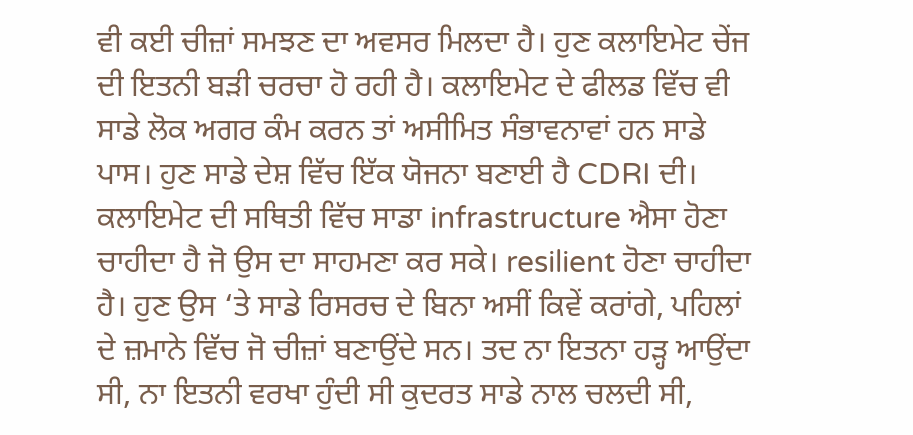ਵੀ ਕਈ ਚੀਜ਼ਾਂ ਸਮਝਣ ਦਾ ਅਵਸਰ ਮਿਲਦਾ ਹੈ। ਹੁਣ ਕਲਾਇਮੇਟ ਚੇਂਜ ਦੀ ਇਤਨੀ ਬੜੀ ਚਰਚਾ ਹੋ ਰਹੀ ਹੈ। ਕਲਾਇਮੇਟ ਦੇ ਫੀਲਡ ਵਿੱਚ ਵੀ ਸਾਡੇ ਲੋਕ ਅਗਰ ਕੰਮ ਕਰਨ ਤਾਂ ਅਸੀਮਿਤ ਸੰਭਾਵਨਾਵਾਂ ਹਨ ਸਾਡੇ ਪਾਸ। ਹੁਣ ਸਾਡੇ ਦੇਸ਼ ਵਿੱਚ ਇੱਕ ਯੋਜਨਾ ਬਣਾਈ ਹੈ CDRI ਦੀ। ਕਲਾਇਮੇਟ ਦੀ ਸਥਿਤੀ ਵਿੱਚ ਸਾਡਾ infrastructure ਐਸਾ ਹੋਣਾ ਚਾਹੀਦਾ ਹੈ ਜੋ ਉਸ ਦਾ ਸਾਹਮਣਾ ਕਰ ਸਕੇ। resilient ਹੋਣਾ ਚਾਹੀਦਾ ਹੈ। ਹੁਣ ਉਸ ‘ਤੇ ਸਾਡੇ ਰਿਸਰਚ ਦੇ ਬਿਨਾ ਅਸੀਂ ਕਿਵੇਂ ਕਰਾਂਗੇ, ਪਹਿਲਾਂ ਦੇ ਜ਼ਮਾਨੇ ਵਿੱਚ ਜੋ ਚੀਜ਼ਾਂ ਬਣਾਉਂਦੇ ਸਨ। ਤਦ ਨਾ ਇਤਨਾ ਹੜ੍ਹ ਆਉਂਦਾ ਸੀ, ਨਾ ਇਤਨੀ ਵਰਖਾ ਹੁੰਦੀ ਸੀ ਕੁਦਰਤ ਸਾਡੇ ਨਾਲ ਚਲਦੀ ਸੀ,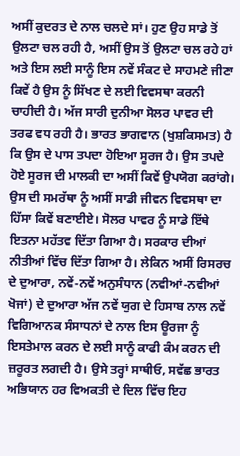ਅਸੀਂ ਕੁਦਰਤ ਦੇ ਨਾਲ ਚਲਦੇ ਸਾਂ। ਹੁਣ ਉਹ ਸਾਡੇ ਤੋਂ ਉਲਟਾ ਚਲ ਰਹੀ ਹੈ, ਅਸੀਂ ਉਸ ਤੋਂ ਉਲਟਾ ਚਲ ਰਹੇ ਹਾਂ ਅਤੇ ਇਸ ਲਈ ਸਾਨੂੰ ਇਸ ਨਵੇਂ ਸੰਕਟ ਦੇ ਸਾਹਮਣੇ ਜੀਣਾ ਕਿਵੇਂ ਹੈ ਉਸ ਨੂੰ ਸਿੱਖਣ ਦੇ ਲਈ ਵਿਵਸਥਾ ਕਰਨੀ ਚਾਹੀਦੀ ਹੈ। ਅੱਜ ਸਾਰੀ ਦੁਨੀਆ ਸੋਲਰ ਪਾਵਰ ਦੀ ਤਰਫ ਵਧ ਰਹੀ ਹੈ। ਭਾਰਤ ਭਾਗਵਾਨ (ਖੁਸ਼ਕਿਸਮਤ) ਹੈ ਕਿ ਉਸ ਦੇ ਪਾਸ ਤਪਦਾ ਹੋਇਆ ਸੂਰਜ ਹੈ। ਉਸ ਤਪਦੇ ਹੋਏ ਸੂਰਜ ਦੀ ਮਾਲਕੀ ਦਾ ਅਸੀਂ ਕਿਵੇਂ ਉਪਯੋਗ ਕਰਾਂਗੇ। ਉਸ ਦੀ ਸਮਰੱਥਾ ਨੂੰ ਅਸੀਂ ਸਾਡੀ ਜੀਵਨ ਵਿਵਸਥਾ ਦਾ ਹਿੱਸਾ ਕਿਵੇਂ ਬਣਾਈਏ। ਸੋਲਰ ਪਾਵਰ ਨੂੰ ਸਾਡੇ ਇੱਥੇ ਇਤਨਾ ਮਹੱਤਵ ਦਿੱਤਾ ਗਿਆ ਹੈ। ਸਰਕਾਰ ਦੀਆਂ ਨੀਤੀਆਂ ਵਿੱਚ ਦਿੱਤਾ ਗਿਆ ਹੈ। ਲੇਕਿਨ ਅਸੀਂ ਰਿਸਰਚ ਦੇ ਦੁਆਰਾ, ਨਵੇਂ-ਨਵੇਂ ਅਨੁਸੰਧਾਨ (ਨਵੀਆਂ-ਨਵੀਆਂ ਖੋਜਾਂ) ਦੇ ਦੁਆਰਾ ਅੱਜ ਨਵੇਂ ਯੁਗ ਦੇ ਹਿਸਾਬ ਨਾਲ ਨਵੇਂ ਵਿਗਿਆਨਕ ਸੰਸਾਧਨਾਂ ਦੇ ਨਾਲ ਇਸ ਊਰਜਾ ਨੂੰ ਇਸਤੇਮਾਲ ਕਰਨ ਦੇ ਲਈ ਸਾਨੂੰ ਕਾਫੀ ਕੰਮ ਕਰਨ ਦੀ ਜ਼ਰੂਰਤ ਲਗਦੀ ਹੈ। ਉਸੇ ਤਰ੍ਹਾਂ ਸਾਥੀਓ, ਸਵੱਛ ਭਾਰਤ ਅਭਿਯਾਨ ਹਰ ਵਿਅਕਤੀ ਦੇ ਦਿਲ ਵਿੱਚ ਇਹ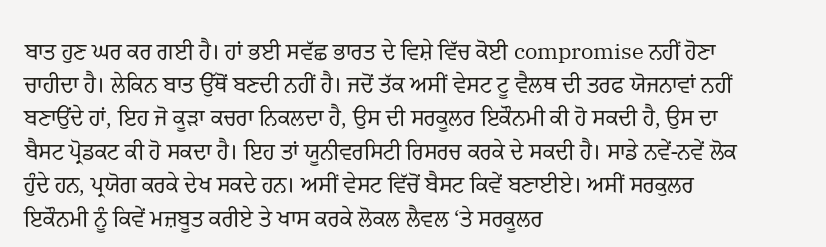ਬਾਤ ਹੁਣ ਘਰ ਕਰ ਗਈ ਹੈ। ਹਾਂ ਭਈ ਸਵੱਛ ਭਾਰਤ ਦੇ ਵਿਸ਼ੇ ਵਿੱਚ ਕੋਈ compromise ਨਹੀਂ ਹੋਣਾ ਚਾਹੀਦਾ ਹੈ। ਲੇਕਿਨ ਬਾਤ ਉੱਥੋਂ ਬਣਦੀ ਨਹੀਂ ਹੈ। ਜਦੋਂ ਤੱਕ ਅਸੀਂ ਵੇਸਟ ਟੂ ਵੈਲਥ ਦੀ ਤਰਫ ਯੋਜਨਾਵਾਂ ਨਹੀਂ ਬਣਾਉਂਦੇ ਹਾਂ, ਇਹ ਜੋ ਕੂੜਾ ਕਚਰਾ ਨਿਕਲਦਾ ਹੈ, ਉਸ ਦੀ ਸਰਕੂਲਰ ਇਕੌਨਮੀ ਕੀ ਹੋ ਸਕਦੀ ਹੈ, ਉਸ ਦਾ ਬੈਸਟ ਪ੍ਰੋਡਕਟ ਕੀ ਹੋ ਸਕਦਾ ਹੈ। ਇਹ ਤਾਂ ਯੂਨੀਵਰਸਿਟੀ ਰਿਸਰਚ ਕਰਕੇ ਦੇ ਸਕਦੀ ਹੈ। ਸਾਡੇ ਨਵੇਂ-ਨਵੇਂ ਲੋਕ ਹੁੰਦੇ ਹਨ, ਪ੍ਰਯੋਗ ਕਰਕੇ ਦੇਖ ਸਕਦੇ ਹਨ। ਅਸੀਂ ਵੇਸਟ ਵਿੱਚੋਂ ਬੈਸਟ ਕਿਵੇਂ ਬਣਾਈਏ। ਅਸੀਂ ਸਰਕੁਲਰ ਇਕੌਨਮੀ ਨੂੰ ਕਿਵੇਂ ਮਜ਼ਬੂਤ ਕਰੀਏ ਤੇ ਖਾਸ ਕਰਕੇ ਲੋਕਲ ਲੈਵਲ ‘ਤੇ ਸਰਕੂਲਰ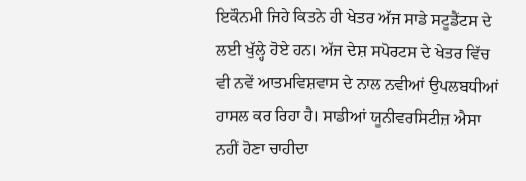ਇਕੌਨਮੀ ਜਿਹੇ ਕਿਤਨੇ ਹੀ ਖੇਤਰ ਅੱਜ ਸਾਡੇ ਸਟੂਡੈਂਟਸ ਦੇ ਲਈ ਖੁੱਲ੍ਹੇ ਹੋਏ ਹਨ। ਅੱਜ ਦੇਸ਼ ਸਪੋਰਟਸ ਦੇ ਖੇਤਰ ਵਿੱਚ ਵੀ ਨਵੇਂ ਆਤਮਵਿਸ਼ਵਾਸ ਦੇ ਨਾਲ ਨਵੀਆਂ ਉਪਲਬਧੀਆਂ ਹਾਸਲ ਕਰ ਰਿਹਾ ਹੈ। ਸਾਡੀਆਂ ਯੂਨੀਵਰਸਿਟੀਜ਼ ਐਸਾ ਨਹੀਂ ਹੋਣਾ ਚਾਹੀਦਾ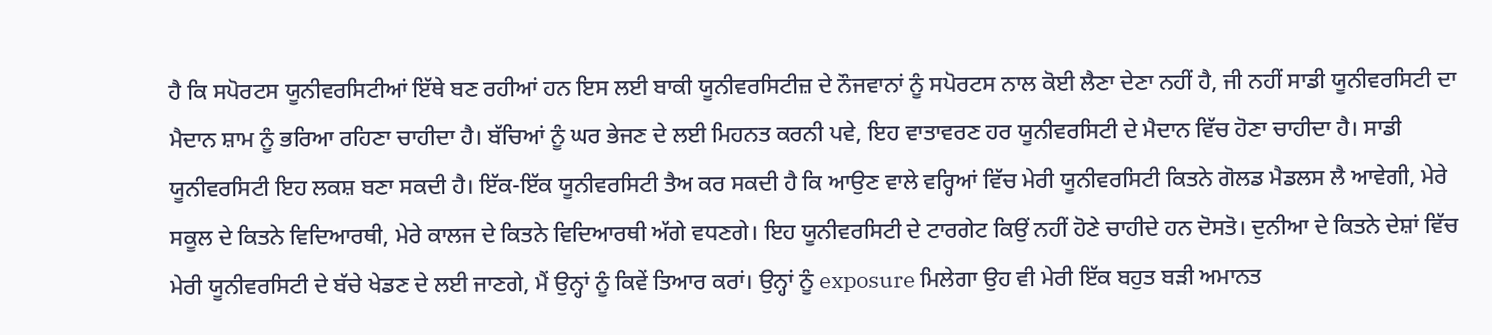ਹੈ ਕਿ ਸਪੋਰਟਸ ਯੂਨੀਵਰਸਿਟੀਆਂ ਇੱਥੇ ਬਣ ਰਹੀਆਂ ਹਨ ਇਸ ਲਈ ਬਾਕੀ ਯੂਨੀਵਰਸਿਟੀਜ਼ ਦੇ ਨੌਜਵਾਨਾਂ ਨੂੰ ਸਪੋਰਟਸ ਨਾਲ ਕੋਈ ਲੈਣਾ ਦੇਣਾ ਨਹੀਂ ਹੈ, ਜੀ ਨਹੀਂ ਸਾਡੀ ਯੂਨੀਵਰਸਿਟੀ ਦਾ ਮੈਦਾਨ ਸ਼ਾਮ ਨੂੰ ਭਰਿਆ ਰਹਿਣਾ ਚਾਹੀਦਾ ਹੈ। ਬੱਚਿਆਂ ਨੂੰ ਘਰ ਭੇਜਣ ਦੇ ਲਈ ਮਿਹਨਤ ਕਰਨੀ ਪਵੇ, ਇਹ ਵਾਤਾਵਰਣ ਹਰ ਯੂਨੀਵਰਸਿਟੀ ਦੇ ਮੈਦਾਨ ਵਿੱਚ ਹੋਣਾ ਚਾਹੀਦਾ ਹੈ। ਸਾਡੀ ਯੂਨੀਵਰਸਿਟੀ ਇਹ ਲਕਸ਼ ਬਣਾ ਸਕਦੀ ਹੈ। ਇੱਕ-ਇੱਕ ਯੂਨੀਵਰਸਿਟੀ ਤੈਅ ਕਰ ਸਕਦੀ ਹੈ ਕਿ ਆਉਣ ਵਾਲੇ ਵਰ੍ਹਿਆਂ ਵਿੱਚ ਮੇਰੀ ਯੂਨੀਵਰਸਿਟੀ ਕਿਤਨੇ ਗੋਲਡ ਮੈਡਲਸ ਲੈ ਆਵੇਗੀ, ਮੇਰੇ ਸਕੂਲ ਦੇ ਕਿਤਨੇ ਵਿਦਿਆਰਥੀ, ਮੇਰੇ ਕਾਲਜ ਦੇ ਕਿਤਨੇ ਵਿਦਿਆਰਥੀ ਅੱਗੇ ਵਧਣਗੇ। ਇਹ ਯੂਨੀਵਰਸਿਟੀ ਦੇ ਟਾਰਗੇਟ ਕਿਉਂ ਨਹੀਂ ਹੋਣੇ ਚਾਹੀਦੇ ਹਨ ਦੋਸਤੋ। ਦੁਨੀਆ ਦੇ ਕਿਤਨੇ ਦੇਸ਼ਾਂ ਵਿੱਚ ਮੇਰੀ ਯੂਨੀਵਰਸਿਟੀ ਦੇ ਬੱਚੇ ਖੇਡਣ ਦੇ ਲਈ ਜਾਣਗੇ, ਮੈਂ ਉਨ੍ਹਾਂ ਨੂੰ ਕਿਵੇਂ ਤਿਆਰ ਕਰਾਂ। ਉਨ੍ਹਾਂ ਨੂੰ exposure ਮਿਲੇਗਾ ਉਹ ਵੀ ਮੇਰੀ ਇੱਕ ਬਹੁਤ ਬੜੀ ਅਮਾਨਤ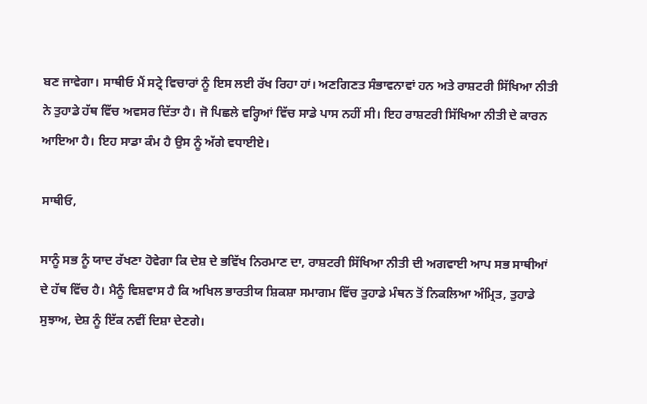ਬਣ ਜਾਵੇਗਾ। ਸਾਥੀਓ ਮੈਂ ਸਟ੍ਰੇ ਵਿਚਾਰਾਂ ਨੂੰ ਇਸ ਲਈ ਰੱਖ ਰਿਹਾ ਹਾਂ। ਅਣਗਿਣਤ ਸੰਭਾਵਨਾਵਾਂ ਹਨ ਅਤੇ ਰਾਸ਼ਟਰੀ ਸਿੱਖਿਆ ਨੀਤੀ ਨੇ ਤੁਹਾਡੇ ਹੱਥ ਵਿੱਚ ਅਵਸਰ ਦਿੱਤਾ ਹੈ। ਜੋ ਪਿਛਲੇ ਵਰ੍ਹਿਆਂ ਵਿੱਚ ਸਾਡੇ ਪਾਸ ਨਹੀਂ ਸੀ। ਇਹ ਰਾਸ਼ਟਰੀ ਸਿੱਖਿਆ ਨੀਤੀ ਦੇ ਕਾਰਨ ਆਇਆ ਹੈ। ਇਹ ਸਾਡਾ ਕੰਮ ਹੈ ਉਸ ਨੂੰ ਅੱਗੇ ਵਧਾਈਏ।

ਸਾਥੀਓ,

ਸਾਨੂੰ ਸਭ ਨੂੰ ਯਾਦ ਰੱਖਣਾ ਹੋਵੇਗਾ ਕਿ ਦੇਸ਼ ਦੇ ਭਵਿੱਖ ਨਿਰਮਾਣ ਦਾ, ਰਾਸ਼ਟਰੀ ਸਿੱਖਿਆ ਨੀਤੀ ਦੀ ਅਗਵਾਈ ਆਪ ਸਭ ਸਾਥੀਆਂ ਦੇ ਹੱਥ ਵਿੱਚ ਹੈ। ਮੈਨੂੰ ਵਿਸ਼ਵਾਸ ਹੈ ਕਿ ਅਖਿਲ ਭਾਰਤੀਯ ਸ਼ਿਕਸ਼ਾ ਸਮਾਗਮ ਵਿੱਚ ਤੁਹਾਡੇ ਮੰਥਨ ਤੋਂ ਨਿਕਲਿਆ ਅੰਮ੍ਰਿਤ, ਤੁਹਾਡੇ ਸੁਝਾਅ, ਦੇਸ਼ ਨੂੰ ਇੱਕ ਨਵੀਂ ਦਿਸ਼ਾ ਦੇਣਗੇ।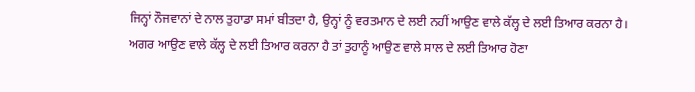ਜਿਨ੍ਹਾਂ ਨੌਜਵਾਨਾਂ ਦੇ ਨਾਲ ਤੁਹਾਡਾ ਸਮਾਂ ਬੀਤਦਾ ਹੈ, ਉਨ੍ਹਾਂ ਨੂੰ ਵਰਤਮਾਨ ਦੇ ਲਈ ਨਹੀਂ ਆਉਣ ਵਾਲੇ ਕੱਲ੍ਹ ਦੇ ਲਈ ਤਿਆਰ ਕਰਨਾ ਹੈ। ਅਗਰ ਆਉਣ ਵਾਲੇ ਕੱਲ੍ਹ ਦੇ ਲਈ ਤਿਆਰ ਕਰਨਾ ਹੈ ਤਾਂ ਤੁਹਾਨੂੰ ਆਉਣ ਵਾਲੇ ਸਾਲ ਦੇ ਲਈ ਤਿਆਰ ਹੋਣਾ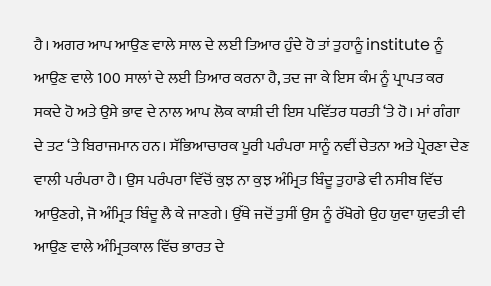ਹੈ। ਅਗਰ ਆਪ ਆਉਣ ਵਾਲੇ ਸਾਲ ਦੇ ਲਈ ਤਿਆਰ ਹੁੰਦੇ ਹੋ ਤਾਂ ਤੁਹਾਨੂੰ institute ਨੂੰ ਆਉਣ ਵਾਲੇ 100 ਸਾਲਾਂ ਦੇ ਲਈ ਤਿਆਰ ਕਰਨਾ ਹੈ, ਤਦ ਜਾ ਕੇ ਇਸ ਕੰਮ ਨੂੰ ਪ੍ਰਾਪਤ ਕਰ ਸਕਦੇ ਹੋ ਅਤੇ ਉਸੇ ਭਾਵ ਦੇ ਨਾਲ ਆਪ ਲੋਕ ਕਾਸ਼ੀ ਦੀ ਇਸ ਪਵਿੱਤਰ ਧਰਤੀ ‘ਤੇ ਹੋ। ਮਾਂ ਗੰਗਾ ਦੇ ਤਟ ‘ਤੇ ਬਿਰਾਜਮਾਨ ਹਨ। ਸੱਭਿਆਚਾਰਕ ਪੂਰੀ ਪਰੰਪਰਾ ਸਾਨੂੰ ਨਵੀਂ ਚੇਤਨਾ ਅਤੇ ਪ੍ਰੇਰਣਾ ਦੇਣ ਵਾਲੀ ਪਰੰਪਰਾ ਹੈ। ਉਸ ਪਰੰਪਰਾ ਵਿੱਚੋਂ ਕੁਝ ਨਾ ਕੁਝ ਅੰਮ੍ਰਿਤ ਬਿੰਦੂ ਤੁਹਾਡੇ ਵੀ ਨਸੀਬ ਵਿੱਚ ਆਉਣਗੇ, ਜੋ ਅੰਮ੍ਰਿਤ ਬਿੰਦੂ ਲੈ ਕੇ ਜਾਣਗੇ। ਉੱਥੇ ਜਦੋਂ ਤੁਸੀਂ ਉਸ ਨੂੰ ਰੱਖੋਗੇ ਉਹ ਯੁਵਾ ਯੁਵਤੀ ਵੀ ਆਉਣ ਵਾਲੇ ਅੰਮ੍ਰਿਤਕਾਲ ਵਿੱਚ ਭਾਰਤ ਦੇ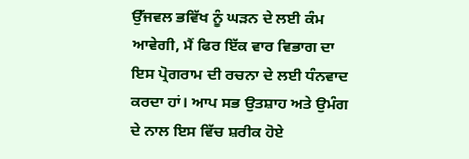ਉੱਜਵਲ ਭਵਿੱਖ ਨੂੰ ਘੜਨ ਦੇ ਲਈ ਕੰਮ ਆਵੇਗੀ, ਮੈਂ ਫਿਰ ਇੱਕ ਵਾਰ ਵਿਭਾਗ ਦਾ ਇਸ ਪ੍ਰੋਗਰਾਮ ਦੀ ਰਚਨਾ ਦੇ ਲਈ ਧੰਨਵਾਦ ਕਰਦਾ ਹਾਂ। ਆਪ ਸਭ ਉਤਸ਼ਾਹ ਅਤੇ ਉਮੰਗ ਦੇ ਨਾਲ ਇਸ ਵਿੱਚ ਸ਼ਰੀਕ ਹੋਏ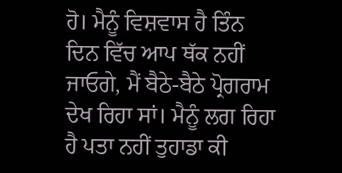ਹੋ। ਮੈਨੂੰ ਵਿਸ਼ਵਾਸ ਹੈ ਤਿੰਨ ਦਿਨ ਵਿੱਚ ਆਪ ਥੱਕ ਨਹੀਂ ਜਾਓਗੇ, ਮੈਂ ਬੈਠੇ-ਬੈਠੇ ਪ੍ਰੋਗਰਾਮ ਦੇਖ ਰਿਹਾ ਸਾਂ। ਮੈਨੂੰ ਲਗ ਰਿਹਾ ਹੈ ਪਤਾ ਨਹੀਂ ਤੁਹਾਡਾ ਕੀ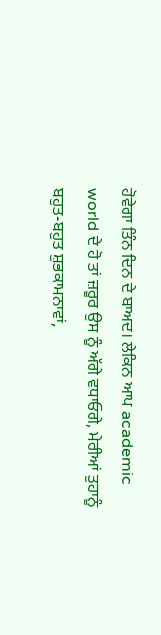ਹੋਵੇਗਾ ਤਿੰਨ ਦਿਨ ਦੇ ਬਾਅਦ। ਲੇਕਿਨ ਆਪ academic world ਦੇ ਹੋ ਤਾਂ ਜ਼ਰੂਰ ਉਸ ਨੂੰ ਅੱਗੇ ਵਧਾਓਗੇ, ਮੇਰੀਆਂ ਤੁਹਾਨੂੰ ਬਹੁਤ-ਬਹੁਤ ਸ਼ੁਭਕਾਮਨਾਵਾਂ,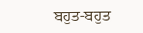ਬਹੁਤ-ਬਹੁਤ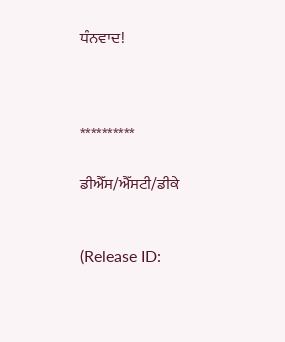ਧੰਨਵਾਦ!



**********

ਡੀਐੱਸ/ਐੱਸਟੀ/ਡੀਕੇ


(Release ID: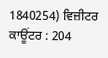1840254) ਵਿਜ਼ੀਟਰ ਕਾਊਂਟਰ : 204